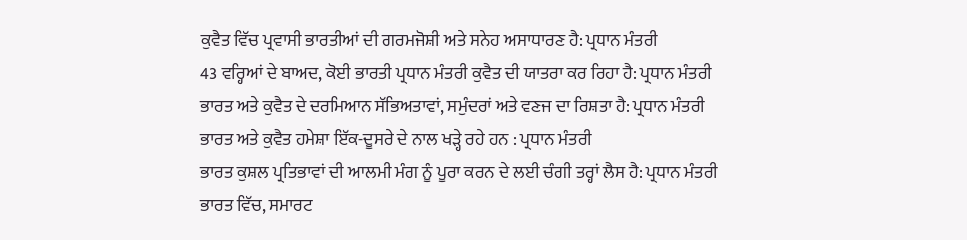ਕੁਵੈਤ ਵਿੱਚ ਪ੍ਰਵਾਸੀ ਭਾਰਤੀਆਂ ਦੀ ਗਰਮਜੋਸ਼ੀ ਅਤੇ ਸਨੇਹ ਅਸਾਧਾਰਣ ਹੈ: ਪ੍ਰਧਾਨ ਮੰਤਰੀ
43 ਵਰ੍ਹਿਆਂ ਦੇ ਬਾਅਦ, ਕੋਈ ਭਾਰਤੀ ਪ੍ਰਧਾਨ ਮੰਤਰੀ ਕੁਵੈਤ ਦੀ ਯਾਤਰਾ ਕਰ ਰਿਹਾ ਹੈ: ਪ੍ਰਧਾਨ ਮੰਤਰੀ
ਭਾਰਤ ਅਤੇ ਕੁਵੈਤ ਦੇ ਦਰਮਿਆਨ ਸੱਭਿਅਤਾਵਾਂ, ਸਮੁੰਦਰਾਂ ਅਤੇ ਵਣਜ ਦਾ ਰਿਸ਼ਤਾ ਹੈ: ਪ੍ਰਧਾਨ ਮੰਤਰੀ
ਭਾਰਤ ਅਤੇ ਕੁਵੈਤ ਹਮੇਸ਼ਾ ਇੱਕ-ਦੂਸਰੇ ਦੇ ਨਾਲ ਖੜ੍ਹੇ ਰਹੇ ਹਨ : ਪ੍ਰਧਾਨ ਮੰਤਰੀ
ਭਾਰਤ ਕੁਸ਼ਲ ਪ੍ਰਤਿਭਾਵਾਂ ਦੀ ਆਲਮੀ ਮੰਗ ਨੂੰ ਪੂਰਾ ਕਰਨ ਦੇ ਲਈ ਚੰਗੀ ਤਰ੍ਹਾਂ ਲੈਸ ਹੈ: ਪ੍ਰਧਾਨ ਮੰਤਰੀ
ਭਾਰਤ ਵਿੱਚ, ਸਮਾਰਟ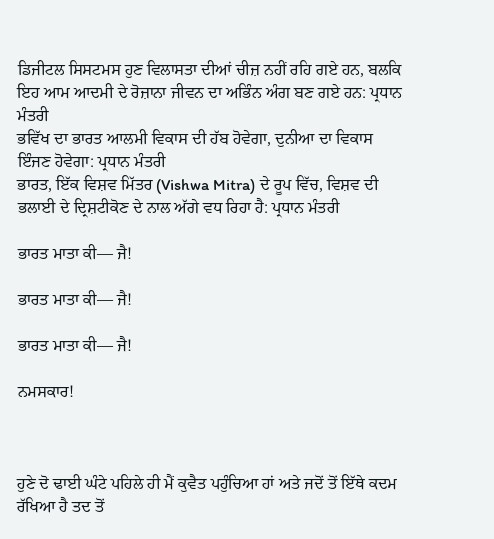ਡਿਜੀਟਲ ਸਿਸਟਮਸ ਹੁਣ ਵਿਲਾਸਤਾ ਦੀਆਂ ਚੀਜ਼ ਨਹੀਂ ਰਹਿ ਗਏ ਹਨ, ਬਲਕਿ ਇਹ ਆਮ ਆਦਮੀ ਦੇ ਰੋਜ਼ਾਨਾ ਜੀਵਨ ਦਾ ਅਭਿੰਨ ਅੰਗ ਬਣ ਗਏ ਹਨ: ਪ੍ਰਧਾਨ ਮੰਤਰੀ
ਭਵਿੱਖ ਦਾ ਭਾਰਤ ਆਲਮੀ ਵਿਕਾਸ ਦੀ ਹੱਬ ਹੋਵੇਗਾ, ਦੁਨੀਆ ਦਾ ਵਿਕਾਸ ਇੰਜਣ ਹੋਵੇਗਾ: ਪ੍ਰਧਾਨ ਮੰਤਰੀ
ਭਾਰਤ, ਇੱਕ ਵਿਸ਼ਵ ਮਿੱਤਰ (Vishwa Mitra) ਦੇ ਰੂਪ ਵਿੱਚ, ਵਿਸ਼ਵ ਦੀ ਭਲਾਈ ਦੇ ਦ੍ਰਿਸ਼ਟੀਕੋਣ ਦੇ ਨਾਲ ਅੱਗੇ ਵਧ ਰਿਹਾ ਹੈ: ਪ੍ਰਧਾਨ ਮੰਤਰੀ

ਭਾਰਤ ਮਾਤਾ ਕੀ— ਜੈ!

ਭਾਰਤ ਮਾਤਾ ਕੀ— ਜੈ!

ਭਾਰਤ ਮਾਤਾ ਕੀ— ਜੈ!

ਨਮਸਕਾਰ!



ਹੁਣੇ ਦੋ ਢਾਈ ਘੰਟੇ ਪਹਿਲੇ ਹੀ ਮੈਂ ਕੁਵੈਤ ਪਹੁੰਚਿਆ ਹਾਂ ਅਤੇ ਜਦੋਂ ਤੋਂ ਇੱਥੇ ਕਦਮ ਰੱਖਿਆ ਹੈ ਤਦ ਤੋਂ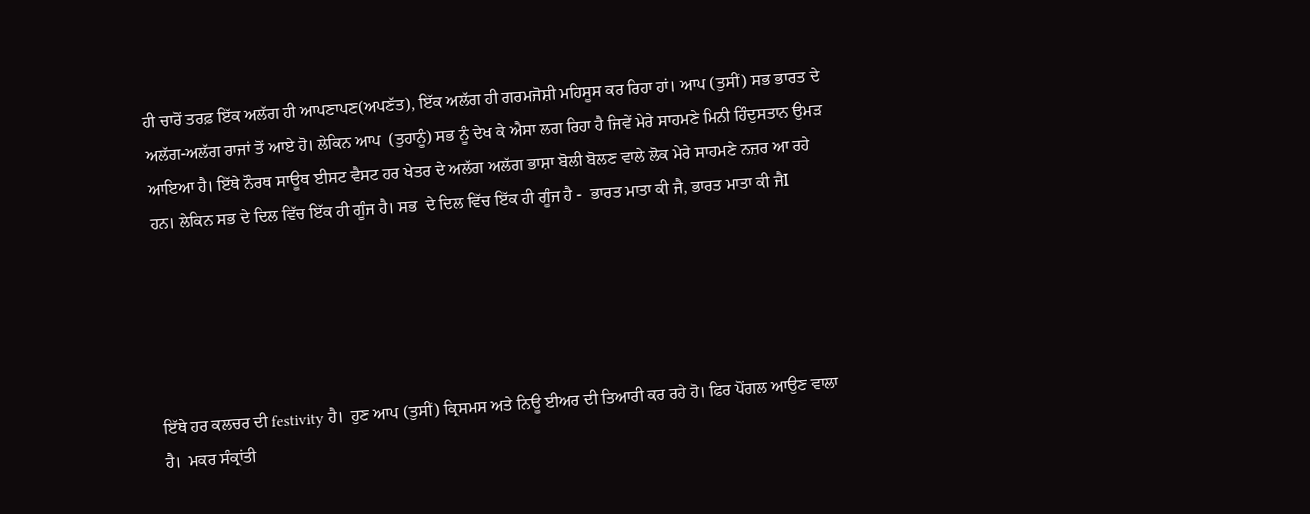ਹੀ ਚਾਰੋਂ ਤਰਫ਼ ਇੱਕ ਅਲੱਗ ਹੀ ਆਪਣਾਪਣ(ਅਪਣੱਤ), ਇੱਕ ਅਲੱਗ ਹੀ ਗਰਮਜੋਸ਼ੀ ਮਹਿਸੂਸ ਕਰ ਰਿਹਾ ਹਾਂ। ਆਪ (ਤੁਸੀਂ) ਸਭ ਭਾਰਤ ਦੇ ਅਲੱਗ-ਅਲੱਗ ਰਾਜਾਂ ਤੋਂ ਆਏ ਹੋ। ਲੇਕਿਨ ਆਪ  (ਤੁਹਾਨੂੰ) ਸਭ ਨੂੰ ਦੇਖ ਕੇ ਐਸਾ ਲਗ ਰਿਹਾ ਹੈ ਜਿਵੇਂ ਮੇਰੇ ਸਾਹਮਣੇ ਮਿਨੀ ਹਿੰਦੁਸਤਾਨ ਉਮੜ ਆਇਆ ਹੈ। ਇੱਥੇ ਨੌਰਥ ਸਾਊਥ ਈਸਟ ਵੈਸਟ ਹਰ ਖੇਤਰ ਦੇ ਅਲੱਗ ਅਲੱਗ ਭਾਸ਼ਾ ਬੋਲੀ ਬੋਲਣ ਵਾਲੇ ਲੋਕ ਮੇਰੇ ਸਾਹਮਣੇ ਨਜ਼ਰ ਆ ਰਹੇ ਹਨ। ਲੇਕਿਨ ਸਭ ਦੇ ਦਿਲ ਵਿੱਚ ਇੱਕ ਹੀ ਗੂੰਜ ਹੈ। ਸਭ  ਦੇ ਦਿਲ ਵਿੱਚ ਇੱਕ ਹੀ ਗੂੰਜ ਹੈ -  ਭਾਰਤ ਮਾਤਾ ਕੀ ਜੈ, ਭਾਰਤ ਮਾਤਾ ਕੀ ਜੈI





ਇੱਥੇ ਹਰ ਕਲਚਰ ਦੀ festivity ਹੈ।  ਹੁਣ ਆਪ (ਤੁਸੀਂ) ਕ੍ਰਿਸਮਸ ਅਤੇ ਨਿਊ ਈਅਰ ਦੀ ਤਿਆਰੀ ਕਰ ਰਹੇ ਹੋ। ਫਿਰ ਪੋਂਗਲ ਆਉਣ ਵਾਲਾ ਹੈ।  ਮਕਰ ਸੰਕ੍ਰਾਂਤੀ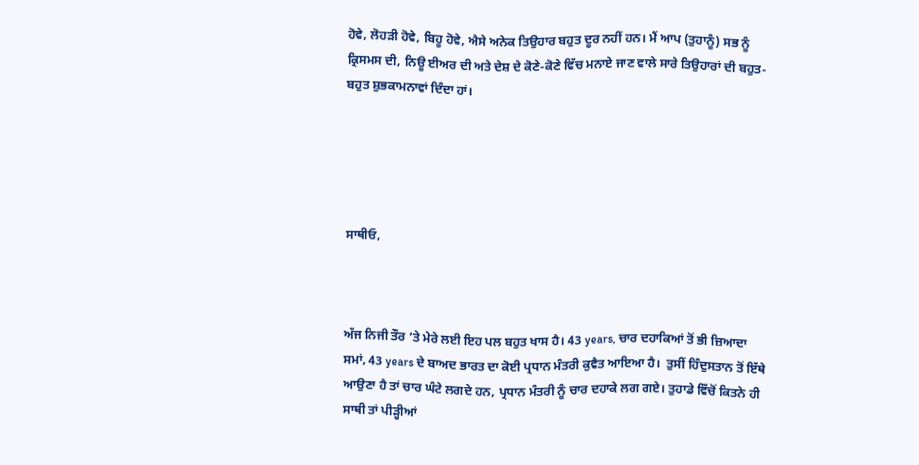ਹੋਵੇ, ਲੋਹੜੀ ਹੋਵੇ, ਬਿਹੂ ਹੋਵੇ, ਐਸੇ ਅਨੇਕ ਤਿਉਹਾਰ ਬਹੁਤ ਦੂਰ ਨਹੀਂ ਹਨ। ਮੈਂ ਆਪ (ਤੁਹਾਨੂੰ) ਸਭ ਨੂੰ ਕ੍ਰਿਸਮਸ ਦੀ, ਨਿਊ ਈਅਰ ਦੀ ਅਤੇ ਦੇਸ਼ ਦੇ ਕੋਣੇ-ਕੋਣੇ ਵਿੱਚ ਮਨਾਏ ਜਾਣ ਵਾਲੇ ਸਾਰੇ ਤਿਉਹਾਰਾਂ ਦੀ ਬਹੁਤ-ਬਹੁਤ ਸ਼ੁਭਕਾਮਨਾਵਾਂ ਦਿੰਦਾ ਹਾਂ।





ਸਾਥੀਓ,



ਅੱਜ ਨਿਜੀ ਤੌਰ ‘ਤੇ ਮੇਰੇ ਲਈ ਇਹ ਪਲ ਬਹੁਤ ਖਾਸ ਹੈ। 43 years, ਚਾਰ ਦਹਾਕਿਆਂ ਤੋਂ ਭੀ ਜ਼ਿਆਦਾ ਸਮਾਂ, 43 years ਦੇ ਬਾਅਦ ਭਾਰਤ ਦਾ ਕੋਈ ਪ੍ਰਧਾਨ ਮੰਤਰੀ ਕੁਵੈਤ ਆਇਆ ਹੈ।  ਤੁਸੀਂ ਹਿੰਦੁਸਤਾਨ ਤੋਂ ਇੱਥੇ ਆਉਣਾ ਹੈ ਤਾਂ ਚਾਰ ਘੰਟੇ ਲਗਦੇ ਹਨ, ਪ੍ਰਧਾਨ ਮੰਤਰੀ ਨੂੰ ਚਾਰ ਦਹਾਕੇ ਲਗ ਗਏ। ਤੁਹਾਡੇ ਵਿੱਚੋਂ ਕਿਤਨੇ ਹੀ ਸਾਥੀ ਤਾਂ ਪੀੜ੍ਹੀਆਂ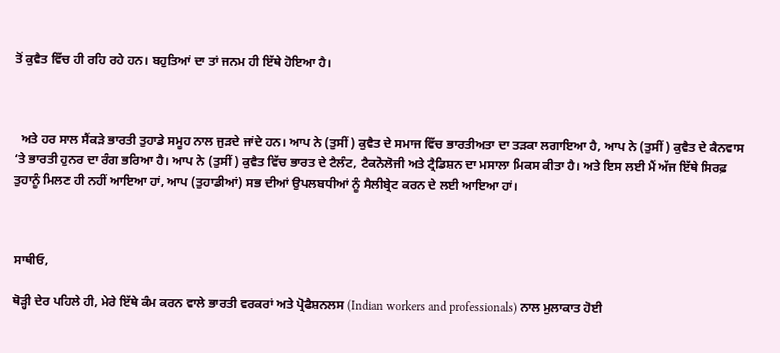ਤੋਂ ਕੁਵੈਤ ਵਿੱਚ ਹੀ ਰਹਿ ਰਹੇ ਹਨ। ਬਹੁਤਿਆਂ ਦਾ ਤਾਂ ਜਨਮ ਹੀ ਇੱਥੇ ਹੋਇਆ ਹੈ।



  ਅਤੇ ਹਰ ਸਾਲ ਸੈਂਕੜੇ ਭਾਰਤੀ ਤੁਹਾਡੇ ਸਮੂਹ ਨਾਲ ਜੁੜਦੇ ਜਾਂਦੇ ਹਨ। ਆਪ ਨੇ (ਤੁਸੀਂ) ਕੁਵੈਤ ਦੇ ਸਮਾਜ ਵਿੱਚ ਭਾਰਤੀਅਤਾ ਦਾ ਤੜਕਾ ਲਗਾਇਆ ਹੈ, ਆਪ ਨੇ (ਤੁਸੀਂ) ਕੁਵੈਤ ਦੇ ਕੈਨਵਾਸ ‘ਤੇ ਭਾਰਤੀ ਹੁਨਰ ਦਾ ਰੰਗ ਭਰਿਆ ਹੈ। ਆਪ ਨੇ (ਤੁਸੀਂ) ਕੁਵੈਤ ਵਿੱਚ ਭਾਰਤ ਦੇ ਟੈਲੰਟ, ਟੈਕਨੋਲੋਜੀ ਅਤੇ ਟ੍ਰੈਡਿਸ਼ਨ ਦਾ ਮਸਾਲਾ ਮਿਕਸ ਕੀਤਾ ਹੈ। ਅਤੇ ਇਸ ਲਈ ਮੈਂ ਅੱਜ ਇੱਥੇ ਸਿਰਫ਼ ਤੁਹਾਨੂੰ ਮਿਲਣ ਹੀ ਨਹੀਂ ਆਇਆ ਹਾਂ, ਆਪ (ਤੁਹਾਡੀਆਂ) ਸਭ ਦੀਆਂ ਉਪਲਬਧੀਆਂ ਨੂੰ ਸੈਲੀਬ੍ਰੇਟ ਕਰਨ ਦੇ ਲਈ ਆਇਆ ਹਾਂ।



ਸਾਥੀਓ,

ਥੋੜ੍ਹੀ ਦੇਰ ਪਹਿਲੇ ਹੀ, ਮੇਰੇ ਇੱਥੇ ਕੰਮ ਕਰਨ ਵਾਲੇ ਭਾਰਤੀ ਵਰਕਰਾਂ ਅਤੇ ਪ੍ਰੋਫੈਸ਼ਨਲਸ (Indian workers and professionals) ਨਾਲ ਮੁਲਾਕਾਤ ਹੋਈ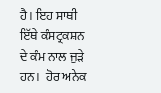ਹੈ। ਇਹ ਸਾਥੀ ਇੱਥੇ ਕੰਸਟ੍ਰਕਸ਼ਨ ਦੇ ਕੰਮ ਨਾਲ ਜੁੜੇ ਹਨ।  ਹੋਰ ਅਨੇਕ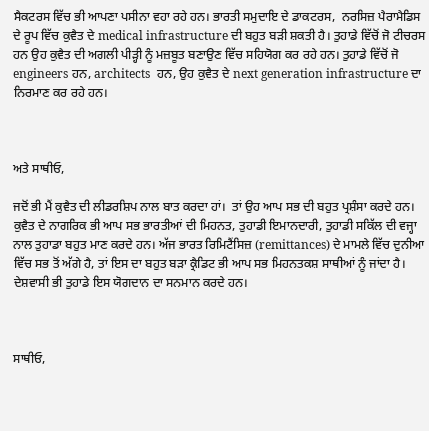ਸੈਕਟਰਸ ਵਿੱਚ ਭੀ ਆਪਣਾ ਪਸੀਨਾ ਵਹਾ ਰਹੇ ਹਨ। ਭਾਰਤੀ ਸਮੁਦਾਇ ਦੇ ਡਾਕਟਰਸ,  ਨਰਸਿਜ਼ ਪੈਰਾਮੈਡਿਸ  ਦੇ ਰੂਪ ਵਿੱਚ ਕੁਵੈਤ ਦੇ medical infrastructure ਦੀ ਬਹੁਤ ਬੜੀ ਸ਼ਕਤੀ ਹੈ। ਤੁਹਾਡੇ ਵਿੱਚੋਂ ਜੋ ਟੀਚਰਸ ਹਨ ਉਹ ਕੁਵੈਤ ਦੀ ਅਗਲੀ ਪੀੜ੍ਹੀ ਨੂੰ ਮਜ਼ਬੂਤ ਬਣਾਉਣ ਵਿੱਚ ਸਹਿਯੋਗ ਕਰ ਰਹੇ ਹਨ। ਤੁਹਾਡੇ ਵਿੱਚੋਂ ਜੋ engineers ਹਨ, architects  ਹਨ, ਉਹ ਕੁਵੈਤ ਦੇ next generation infrastructure ਦਾ ਨਿਰਮਾਣ ਕਰ ਰਹੇ ਹਨ।



ਅਤੇ ਸਾਥੀਓ,

ਜਦੋਂ ਭੀ ਮੈਂ ਕੁਵੈਤ ਦੀ ਲੀਡਰਸ਼ਿਪ ਨਾਲ ਬਾਤ ਕਰਦਾ ਹਾਂ।  ਤਾਂ ਉਹ ਆਪ ਸਭ ਦੀ ਬਹੁਤ ਪ੍ਰਸ਼ੰਸਾ ਕਰਦੇ ਹਨ। ਕੁਵੈਤ ਦੇ ਨਾਗਰਿਕ ਭੀ ਆਪ ਸਭ ਭਾਰਤੀਆਂ ਦੀ ਮਿਹਨਤ, ਤੁਹਾਡੀ ਇਮਾਨਦਾਰੀ, ਤੁਹਾਡੀ ਸਕਿੱਲ ਦੀ ਵਜ੍ਹਾ ਨਾਲ ਤੁਹਾਡਾ ਬਹੁਤ ਮਾਣ ਕਰਦੇ ਹਨ। ਅੱਜ ਭਾਰਤ ਰਿਮਿਟੈਂਸਿਜ਼ (remittances) ਦੇ ਮਾਮਲੇ ਵਿੱਚ ਦੁਨੀਆ ਵਿੱਚ ਸਭ ਤੋਂ ਅੱਗੇ ਹੈ, ਤਾਂ ਇਸ ਦਾ ਬਹੁਤ ਬੜਾ ਕ੍ਰੈਡਿਟ ਭੀ ਆਪ ਸਭ ਮਿਹਨਤਕਸ਼ ਸਾਥੀਆਂ ਨੂੰ ਜਾਂਦਾ ਹੈ। ਦੇਸ਼ਵਾਸੀ ਭੀ ਤੁਹਾਡੇ ਇਸ ਯੋਗਦਾਨ ਦਾ ਸਨਮਾਨ ਕਰਦੇ ਹਨ।



ਸਾਥੀਓ,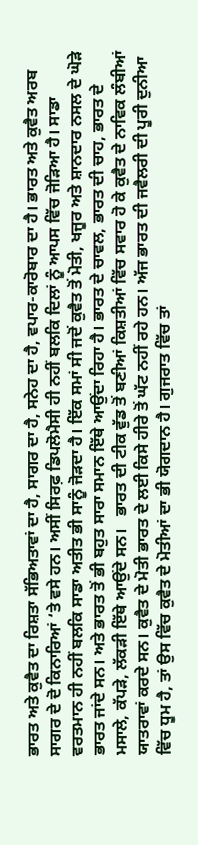ਭਾਰਤ ਅਤੇ ਕੁਵੈਤ ਦਾ ਰਿਸ਼ਤਾ ਸੱਭਿਅਤਾਵਾਂ ਦਾ ਹੈ, ਸਾਗਰ ਦਾ ਹੈ, ਸਨੇਹ ਦਾ ਹੈ, ਵਪਾਰ-ਕਾਰੋਬਾਰ ਦਾ ਹੈ। ਭਾਰਤ ਅਤੇ ਕੁਵੈਤ ਅਰਬ ਸਾਗਰ ਦੇ ਦੋ ਕਿਨਾਰਿਆਂ ‘ਤੇ ਵਸੇ ਹਨ। ਅਸੀਂ ਸਿਰਫ਼ ਡਿਪਲੋਮੈਸੀ ਹੀ ਨਹੀਂ ਬਲਕਿ ਦਿਲਾਂ ਨੂੰ ਆਪਸ ਵਿੱਚ ਜੋੜਿਆ ਹੈ। ਸਾਡਾ ਵਰਤਮਾਨ ਹੀ ਨਹੀਂ ਬਲਕਿ ਸਾਡਾ ਅਤੀਤ ਭੀ ਸਾਨੂੰ ਜੋੜਦਾ ਹੈ। ਇੱਕ ਸਮਾਂ ਸੀ ਜਦੋਂ ਕੁਵੈਤ ਤੋਂ ਮੋਤੀ, ਖਜੂਰ ਅਤੇ ਸ਼ਾਨਦਾਰ ਨਸਲ ਦੇ ਘੋੜੇ ਭਾਰਤ ਜਾਂਦੇ ਸਨ। ਅਤੇ ਭਾਰਤ ਤੋਂ ਭੀ ਬਹੁਤ ਸਾਰਾ ਸਮਾਨ ਇੱਥੇ ਆਉਂਦਾ ਰਿਹਾ ਹੈ। ਭਾਰਤ ਦੇ ਚਾਵਲ, ਭਾਰਤ ਦੀ ਚਾਹ, ਭਾਰਤ ਦੇ ਮਸਾਲੇ, ਕੱਪੜੇ, ਲੱਕੜੀ ਇੱਥੇ ਆਉਂਦੇ ਸਨ।   ਭਾਰਤ ਦੀ ਟੀਕ ਵੁੱਡ ਤੋਂ ਬਣੀਆਂ ਕਿਸ਼ਤੀਆਂ ਵਿੱਚ ਸਵਾਰ ਹੋ ਕੇ ਕੁਵੈਤ ਦੇ ਨਾਵਿਕ ਲੰਬੀਆਂ ਯਾਤਰਾਵਾਂ ਕਰਦੇ ਸਨ। ਕੁਵੈਤ ਦੇ ਮੋਤੀ ਭਾਰਤ ਦੇ ਲਈ ਕਿਸੇ ਹੀਰੇ ਤੋਂ ਘੱਟ ਨਹੀਂ ਰਹੇ ਹਨ। ਅੱਜ ਭਾਰਤ ਦੀ ਜਵੈਲਰੀ ਦੀ ਪੂਰੀ ਦੁਨੀਆ ਵਿੱਚ ਧੂਮ ਹੈ, ਤਾਂ ਉਸ ਵਿੱਚ ਕੁਵੈਤ ਦੇ ਮੋਤੀਆਂ ਦਾ ਭੀ ਯੋਗਦਾਨ ਹੈ। ਗੁਜਰਾਤ ਵਿੱਚ ਤਾਂ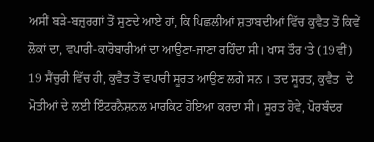ਅਸੀਂ ਬੜੇ-ਬਜ਼ੁਰਗਾਂ ਤੋਂ ਸੁਣਦੇ ਆਏ ਹਾਂ, ਕਿ ਪਿਛਲੀਆਂ ਸ਼ਤਾਬਦੀਆਂ ਵਿੱਚ ਕੁਵੈਤ ਤੋਂ ਕਿਵੇਂ ਲੋਕਾਂ ਦਾ, ਵਪਾਰੀ-ਕਾਰੋਬਾਰੀਆਂ ਦਾ ਆਉਣਾ-ਜਾਣਾ ਰਹਿੰਦਾ ਸੀ। ਖਾਸ ਤੌਰ ‘ਤੇ (19ਵੀਂ) 19 ਸੈਂਚੁਰੀ ਵਿੱਚ ਹੀ, ਕੁਵੈਤ ਤੋਂ ਵਪਾਰੀ ਸੂਰਤ ਆਉਣ ਲਗੇ ਸਨ । ਤਦ ਸੂਰਤ, ਕੁਵੈਤ  ਦੇ ਮੋਤੀਆਂ ਦੇ ਲਈ ਇੰਟਰਨੈਸ਼ਨਲ ਮਾਰਕਿਟ ਹੋਇਆ ਕਰਦਾ ਸੀ। ਸੂਰਤ ਹੋਵੇ, ਪੋਰਬੰਦਰ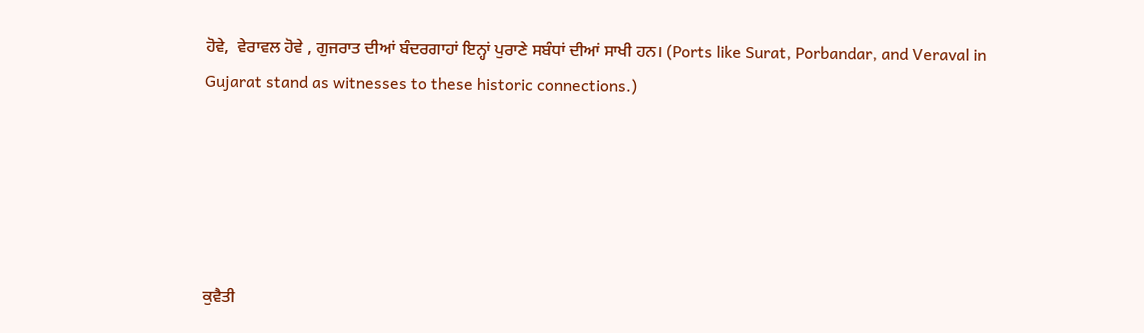ਹੋਵੇ,  ਵੇਰਾਵਲ ਹੋਵੇ , ਗੁਜਰਾਤ ਦੀਆਂ ਬੰਦਰਗਾਹਾਂ ਇਨ੍ਹਾਂ ਪੁਰਾਣੇ ਸਬੰਧਾਂ ਦੀਆਂ ਸਾਖੀ ਹਨ। (Ports like Surat, Porbandar, and Veraval in Gujarat stand as witnesses to these historic connections.)





ਕੁਵੈਤੀ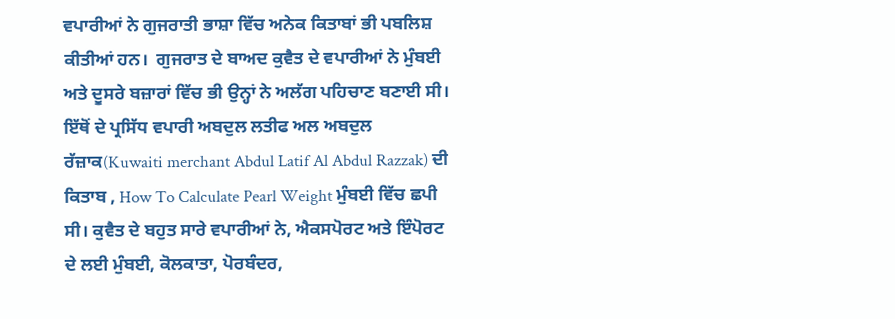ਵਪਾਰੀਆਂ ਨੇ ਗੁਜਰਾਤੀ ਭਾਸ਼ਾ ਵਿੱਚ ਅਨੇਕ ਕਿਤਾਬਾਂ ਭੀ ਪਬਲਿਸ਼ ਕੀਤੀਆਂ ਹਨ।  ਗੁਜਰਾਤ ਦੇ ਬਾਅਦ ਕੁਵੈਤ ਦੇ ਵਪਾਰੀਆਂ ਨੇ ਮੁੰਬਈ ਅਤੇ ਦੂਸਰੇ ਬਜ਼ਾਰਾਂ ਵਿੱਚ ਭੀ ਉਨ੍ਹਾਂ ਨੇ ਅਲੱਗ ਪਹਿਚਾਣ ਬਣਾਈ ਸੀ। ਇੱਥੋਂ ਦੇ ਪ੍ਰਸਿੱਧ ਵਪਾਰੀ ਅਬਦੁਲ ਲਤੀਫ ਅਲ ਅਬਦੁਲ ਰੱਜ਼ਾਕ(Kuwaiti merchant Abdul Latif Al Abdul Razzak) ਦੀ ਕਿਤਾਬ , How To Calculate Pearl Weight ਮੁੰਬਈ ਵਿੱਚ ਛਪੀ ਸੀ। ਕੁਵੈਤ ਦੇ ਬਹੁਤ ਸਾਰੇ ਵਪਾਰੀਆਂ ਨੇ, ਐਕਸਪੋਰਟ ਅਤੇ ਇੰਪੋਰਟ ਦੇ ਲਈ ਮੁੰਬਈ, ਕੋਲਕਾਤਾ, ਪੋਰਬੰਦਰ,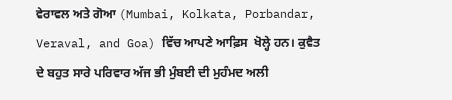ਵੇਰਾਵਲ ਅਤੇ ਗੋਆ (Mumbai, Kolkata, Porbandar, Veraval, and Goa) ਵਿੱਚ ਆਪਣੇ ਆਫ਼ਿਸ  ਖੋਲ੍ਹੇ ਹਨ। ਕੁਵੈਤ ਦੇ ਬਹੁਤ ਸਾਰੇ ਪਰਿਵਾਰ ਅੱਜ ਭੀ ਮੁੰਬਈ ਦੀ ਮੁਹੰਮਦ ਅਲੀ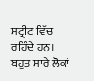ਸਟ੍ਰੀਟ ਵਿੱਚ ਰਹਿੰਦੇ ਹਨ।  ਬਹੁਤ ਸਾਰੇ ਲੋਕਾਂ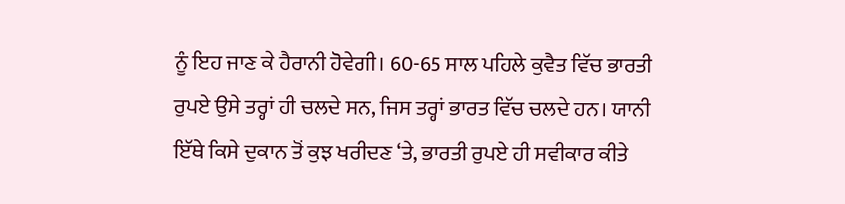ਨੂੰ ਇਹ ਜਾਣ ਕੇ ਹੈਰਾਨੀ ਹੋਵੇਗੀ। 60-65 ਸਾਲ ਪਹਿਲੇ ਕੁਵੈਤ ਵਿੱਚ ਭਾਰਤੀ ਰੁਪਏ ਉਸੇ ਤਰ੍ਹਾਂ ਹੀ ਚਲਦੇ ਸਨ, ਜਿਸ ਤਰ੍ਹਾਂ ਭਾਰਤ ਵਿੱਚ ਚਲਦੇ ਹਨ। ਯਾਨੀ ਇੱਥੇ ਕਿਸੇ ਦੁਕਾਨ ਤੋਂ ਕੁਝ ਖਰੀਦਣ ‘ਤੇ, ਭਾਰਤੀ ਰੁਪਏ ਹੀ ਸਵੀਕਾਰ ਕੀਤੇ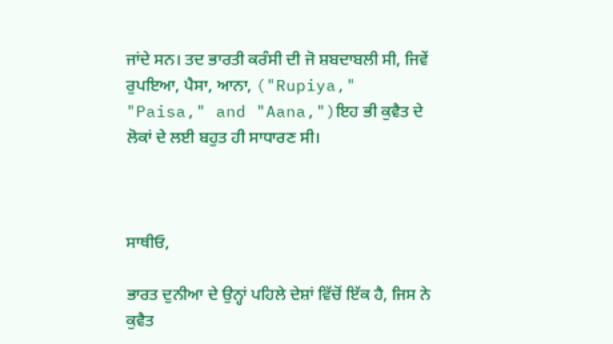ਜਾਂਦੇ ਸਨ। ਤਦ ਭਾਰਤੀ ਕਰੰਸੀ ਦੀ ਜੋ ਸ਼ਬਦਾਬਲੀ ਸੀ, ਜਿਵੇਂ ਰੁਪਇਆ, ਪੈਸਾ, ਆਨਾ, ("Rupiya," "Paisa," and "Aana,")ਇਹ ਭੀ ਕੁਵੈਤ ਦੇ ਲੋਕਾਂ ਦੇ ਲਈ ਬਹੁਤ ਹੀ ਸਾਧਾਰਣ ਸੀ।



ਸਾਥੀਓ,

ਭਾਰਤ ਦੁਨੀਆ ਦੇ ਉਨ੍ਹਾਂ ਪਹਿਲੇ ਦੇਸ਼ਾਂ ਵਿੱਚੋਂ ਇੱਕ ਹੈ, ਜਿਸ ਨੇ ਕੁਵੈਤ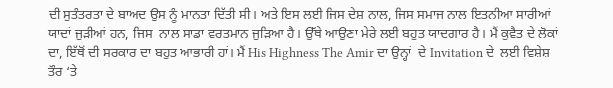ਦੀ ਸੁਤੰਤਰਤਾ ਦੇ ਬਾਅਦ ਉਸ ਨੂੰ ਮਾਨਤਾ ਦਿੱਤੀ ਸੀ। ਅਤੇ ਇਸ ਲਈ ਜਿਸ ਦੇਸ਼ ਨਾਲ, ਜਿਸ ਸਮਾਜ ਨਾਲ ਇਤਨੀਆ ਸਾਰੀਆਂ ਯਾਦਾਂ ਜੁੜੀਆਂ ਹਨ, ਜਿਸ  ਨਾਲ ਸਾਡਾ ਵਰਤਮਾਨ ਜੁੜਿਆ ਹੈ। ਉੱਥੇ ਆਉਣਾ ਮੇਰੇ ਲਈ ਬਹੁਤ ਯਾਦਗਾਰ ਹੈ। ਮੈਂ ਕੁਵੈਤ ਦੇ ਲੋਕਾਂ ਦਾ, ਇੱਥੋਂ ਦੀ ਸਰਕਾਰ ਦਾ ਬਹੁਤ ਆਭਾਰੀ ਹਾਂ। ਮੈਂ His Highness The Amir ਦਾ ਉਨ੍ਹਾਂ  ਦੇ Invitation ਦੇ  ਲਈ ਵਿਸ਼ੇਸ਼ ਤੌਰ ‘ਤੇ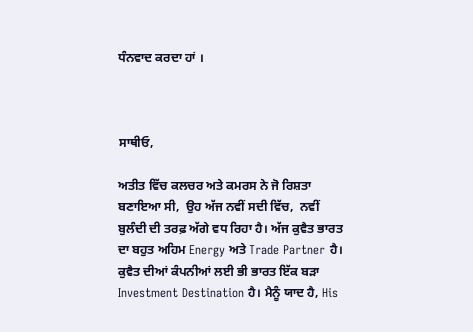ਧੰਨਵਾਦ ਕਰਦਾ ਹਾਂ ।



ਸਾਥੀਓ,

ਅਤੀਤ ਵਿੱਚ ਕਲਚਰ ਅਤੇ ਕਮਰਸ ਨੇ ਜੋ ਰਿਸ਼ਤਾ ਬਣਾਇਆ ਸੀ,  ਉਹ ਅੱਜ ਨਵੀਂ ਸਦੀ ਵਿੱਚ,  ਨਵੀਂ ਬੁਲੰਦੀ ਦੀ ਤਰਫ਼ ਅੱਗੇ ਵਧ ਰਿਹਾ ਹੈ। ਅੱਜ ਕੁਵੈਤ ਭਾਰਤ ਦਾ ਬਹੁਤ ਅਹਿਮ Energy ਅਤੇ Trade Partner ਹੈ। ਕੁਵੈਤ ਦੀਆਂ ਕੰਪਨੀਆਂ ਲਈ ਭੀ ਭਾਰਤ ਇੱਕ ਬੜਾ Investment Destination ਹੈ। ਮੈਨੂੰ ਯਾਦ ਹੈ, His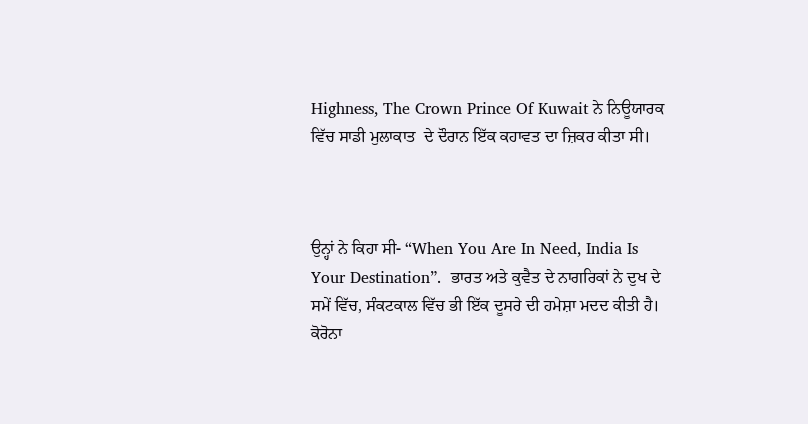Highness, The Crown Prince Of Kuwait ਨੇ ਨਿਊਯਾਰਕ ਵਿੱਚ ਸਾਡੀ ਮੁਲਾਕਾਤ  ਦੇ ਦੌਰਾਨ ਇੱਕ ਕਹਾਵਤ ਦਾ ਜ਼ਿਕਰ ਕੀਤਾ ਸੀ।



ਉਨ੍ਹਾਂ ਨੇ ਕਿਹਾ ਸੀ- “When You Are In Need, India Is Your Destination”.  ਭਾਰਤ ਅਤੇ ਕੁਵੈਤ ਦੇ ਨਾਗਰਿਕਾਂ ਨੇ ਦੁਖ ਦੇ ਸਮੇਂ ਵਿੱਚ, ਸੰਕਟਕਾਲ ਵਿੱਚ ਭੀ ਇੱਕ ਦੂਸਰੇ ਦੀ ਹਮੇਸ਼ਾ ਮਦਦ ਕੀਤੀ ਹੈ। ਕੋਰੋਨਾ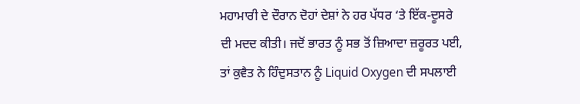ਮਹਾਮਾਰੀ ਦੇ ਦੌਰਾਨ ਦੋਹਾਂ ਦੇਸ਼ਾਂ ਨੇ ਹਰ ਪੱਧਰ ‘ਤੇ ਇੱਕ-ਦੂਸਰੇ ਦੀ ਮਦਦ ਕੀਤੀ। ਜਦੋਂ ਭਾਰਤ ਨੂੰ ਸਭ ਤੋਂ ਜ਼ਿਆਦਾ ਜ਼ਰੂਰਤ ਪਈ, ਤਾਂ ਕੁਵੈਤ ਨੇ ਹਿੰਦੁਸਤਾਨ ਨੂੰ Liquid Oxygen ਦੀ ਸਪਲਾਈ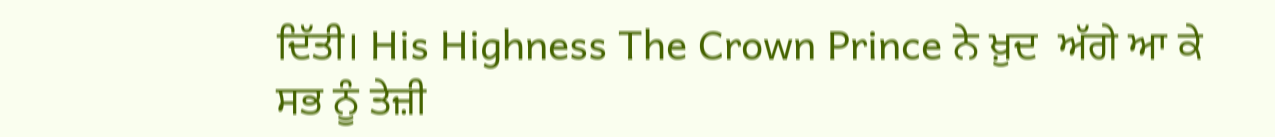ਦਿੱਤੀ। His Highness The Crown Prince ਨੇ ਖ਼ੁਦ  ਅੱਗੇ ਆ ਕੇ ਸਭ ਨੂੰ ਤੇਜ਼ੀ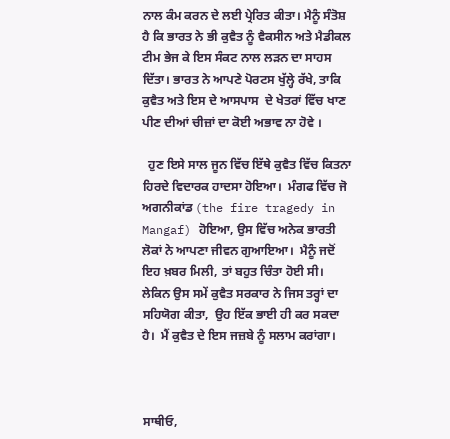ਨਾਲ ਕੰਮ ਕਰਨ ਦੇ ਲਈ ਪ੍ਰੇਰਿਤ ਕੀਤਾ। ਮੈਨੂੰ ਸੰਤੋਸ਼ ਹੈ ਕਿ ਭਾਰਤ ਨੇ ਭੀ ਕੁਵੈਤ ਨੂੰ ਵੈਕਸੀਨ ਅਤੇ ਮੈਡੀਕਲ ਟੀਮ ਭੇਜ ਕੇ ਇਸ ਸੰਕਟ ਨਾਲ ਲੜਨ ਦਾ ਸਾਹਸ ਦਿੱਤਾ। ਭਾਰਤ ਨੇ ਆਪਣੇ ਪੋਰਟਸ ਖੁੱਲ੍ਹੇ ਰੱਖੇ, ਤਾਕਿ ਕੁਵੈਤ ਅਤੇ ਇਸ ਦੇ ਆਸਪਾਸ  ਦੇ ਖੇਤਰਾਂ ਵਿੱਚ ਖਾਣ ਪੀਣ ਦੀਆਂ ਚੀਜ਼ਾਂ ਦਾ ਕੋਈ ਅਭਾਵ ਨਾ ਹੋਵੇ ।

  ਹੁਣ ਇਸੇ ਸਾਲ ਜੂਨ ਵਿੱਚ ਇੱਥੇ ਕੁਵੈਤ ਵਿੱਚ ਕਿਤਨਾ ਹਿਰਦੇ ਵਿਦਾਰਕ ਹਾਦਸਾ ਹੋਇਆ।  ਮੰਗਫ ਵਿੱਚ ਜੋ ਅਗਨੀਕਾਂਡ (the fire tragedy in Mangaf) ਹੋਇਆ, ਉਸ ਵਿੱਚ ਅਨੇਕ ਭਾਰਤੀ ਲੋਕਾਂ ਨੇ ਆਪਣਾ ਜੀਵਨ ਗੁਆਇਆ।  ਮੈਨੂੰ ਜਦੋਂ ਇਹ ਖ਼ਬਰ ਮਿਲੀ, ਤਾਂ ਬਹੁਤ ਚਿੰਤਾ ਹੋਈ ਸੀ। ਲੇਕਿਨ ਉਸ ਸਮੇਂ ਕੁਵੈਤ ਸਰਕਾਰ ਨੇ ਜਿਸ ਤਰ੍ਹਾਂ ਦਾ ਸਹਿਯੋਗ ਕੀਤਾ,  ਉਹ ਇੱਕ ਭਾਈ ਹੀ ਕਰ ਸਕਦਾ ਹੈ।  ਮੈਂ ਕੁਵੈਤ ਦੇ ਇਸ ਜਜ਼ਬੇ ਨੂੰ ਸਲਾਮ ਕਰਾਂਗਾ।



ਸਾਥੀਓ,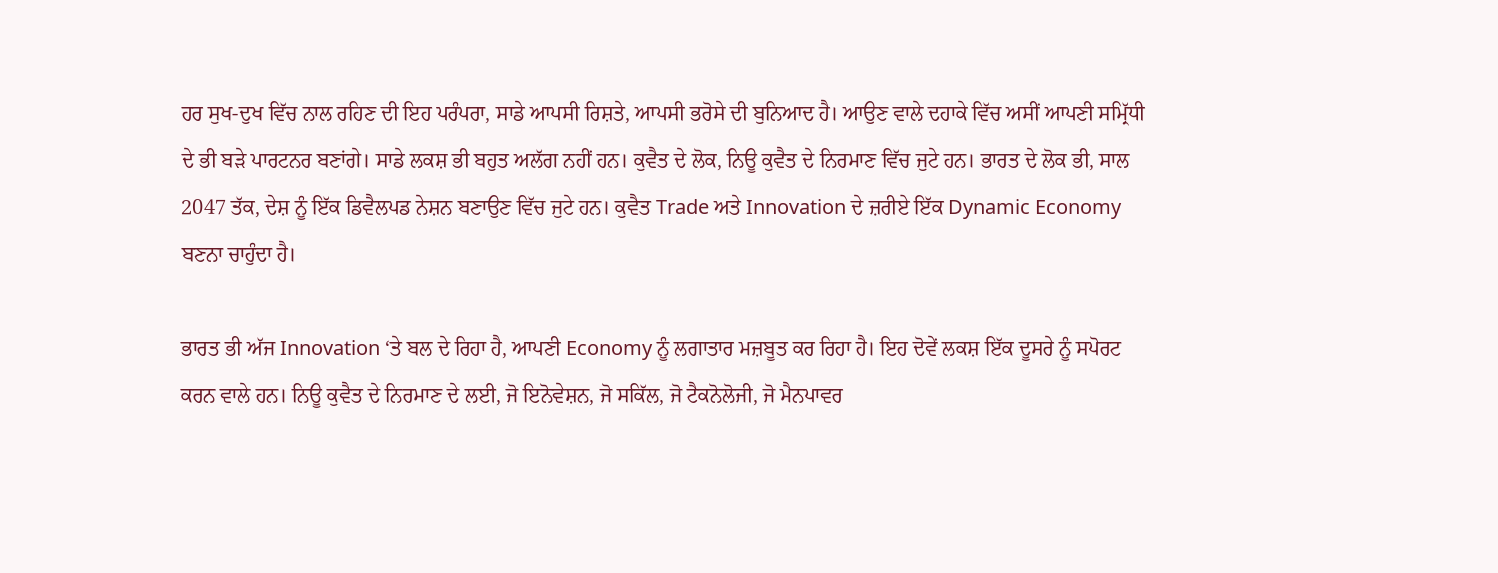ਹਰ ਸੁਖ-ਦੁਖ ਵਿੱਚ ਨਾਲ ਰਹਿਣ ਦੀ ਇਹ ਪਰੰਪਰਾ, ਸਾਡੇ ਆਪਸੀ ਰਿਸ਼ਤੇ, ਆਪਸੀ ਭਰੋਸੇ ਦੀ ਬੁਨਿਆਦ ਹੈ। ਆਉਣ ਵਾਲੇ ਦਹਾਕੇ ਵਿੱਚ ਅਸੀਂ ਆਪਣੀ ਸਮ੍ਰਿੱਧੀ ਦੇ ਭੀ ਬੜੇ ਪਾਰਟਨਰ ਬਣਾਂਗੇ। ਸਾਡੇ ਲਕਸ਼ ਭੀ ਬਹੁਤ ਅਲੱਗ ਨਹੀਂ ਹਨ। ਕੁਵੈਤ ਦੇ ਲੋਕ, ਨਿਊ ਕੁਵੈਤ ਦੇ ਨਿਰਮਾਣ ਵਿੱਚ ਜੁਟੇ ਹਨ। ਭਾਰਤ ਦੇ ਲੋਕ ਭੀ, ਸਾਲ 2047 ਤੱਕ, ਦੇਸ਼ ਨੂੰ ਇੱਕ ਡਿਵੈਲਪਡ ਨੇਸ਼ਨ ਬਣਾਉਣ ਵਿੱਚ ਜੁਟੇ ਹਨ। ਕੁਵੈਤ Trade ਅਤੇ Innovation ਦੇ ਜ਼ਰੀਏ ਇੱਕ Dynamic Economy ਬਣਨਾ ਚਾਹੁੰਦਾ ਹੈ।

ਭਾਰਤ ਭੀ ਅੱਜ Innovation ‘ਤੇ ਬਲ ਦੇ ਰਿਹਾ ਹੈ, ਆਪਣੀ Economy ਨੂੰ ਲਗਾਤਾਰ ਮਜ਼ਬੂਤ ਕਰ ਰਿਹਾ ਹੈ। ਇਹ ਦੋਵੇਂ ਲਕਸ਼ ਇੱਕ ਦੂਸਰੇ ਨੂੰ ਸਪੋਰਟ ਕਰਨ ਵਾਲੇ ਹਨ। ਨਿਊ ਕੁਵੈਤ ਦੇ ਨਿਰਮਾਣ ਦੇ ਲਈ, ਜੋ ਇਨੋਵੇਸ਼ਨ, ਜੋ ਸਕਿੱਲ, ਜੋ ਟੈਕਨੋਲੋਜੀ, ਜੋ ਮੈਨਪਾਵਰ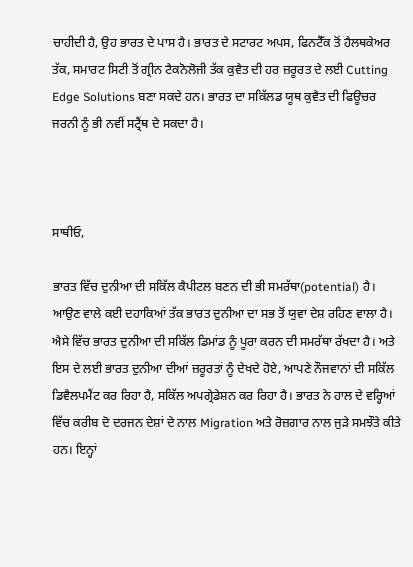ਚਾਹੀਦੀ ਹੈ, ਉਹ ਭਾਰਤ ਦੇ ਪਾਸ ਹੈ। ਭਾਰਤ ਦੇ ਸਟਾਰਟ ਅਪਸ, ਫਿਨਟੈੱਕ ਤੋਂ ਹੈਲਥਕੇਅਰ ਤੱਕ, ਸਮਾਰਟ ਸਿਟੀ ਤੋਂ ਗ੍ਰੀਨ ਟੈਕਨੋਲੋਜੀ ਤੱਕ ਕੁਵੈਤ ਦੀ ਹਰ ਜ਼ਰੂਰਤ ਦੇ ਲਈ Cutting Edge Solutions ਬਣਾ ਸਕਦੇ ਹਨ। ਭਾਰਤ ਦਾ ਸਕਿੱਲਡ ਯੂਥ ਕੁਵੈਤ ਦੀ ਫਿਊਚਰ ਜਰਨੀ ਨੂੰ ਭੀ ਨਵੀਂ ਸਟ੍ਰੈਂਥ ਦੇ ਸਕਦਾ ਹੈ।



ਸਾਥੀਓ,

ਭਾਰਤ ਵਿੱਚ ਦੁਨੀਆ ਦੀ ਸਕਿੱਲ ਕੈਪੀਟਲ ਬਣਨ ਦੀ ਭੀ ਸਮਰੱਥਾ(potential) ਹੈ। ਆਉਣ ਵਾਲੇ ਕਈ ਦਹਾਕਿਆਂ ਤੱਕ ਭਾਰਤ ਦੁਨੀਆ ਦਾ ਸਭ ਤੋਂ ਯੁਵਾ ਦੇਸ਼ ਰਹਿਣ ਵਾਲਾ ਹੈ। ਐਸੇ ਵਿੱਚ ਭਾਰਤ ਦੁਨੀਆ ਦੀ ਸਕਿੱਲ ਡਿਮਾਂਡ ਨੂੰ ਪੂਰਾ ਕਰਨ ਦੀ ਸਮਰੱਥਾ ਰੱਖਦਾ ਹੈ। ਅਤੇ ਇਸ ਦੇ ਲਈ ਭਾਰਤ ਦੁਨੀਆ ਦੀਆਂ ਜ਼ਰੂਰਤਾਂ ਨੂੰ ਦੇਖਦੇ ਹੋਏ, ਆਪਣੇ ਨੌਜਵਾਨਾਂ ਦੀ ਸਕਿੱਲ ਡਿਵੈਲਪਮੈਂਟ ਕਰ ਰਿਹਾ ਹੈ, ਸਕਿੱਲ ਅਪਗ੍ਰੇਡੇਸ਼ਨ ਕਰ ਰਿਹਾ ਹੈ। ਭਾਰਤ ਨੇ ਹਾਲ ਦੇ ਵਰ੍ਹਿਆਂ ਵਿੱਚ ਕਰੀਬ ਦੋ ਦਰਜਨ ਦੇਸ਼ਾਂ ਦੇ ਨਾਲ Migration ਅਤੇ ਰੋਜ਼ਗਾਰ ਨਾਲ ਜੁੜੇ ਸਮਝੌਤੇ ਕੀਤੇ ਹਨ। ਇਨ੍ਹਾਂ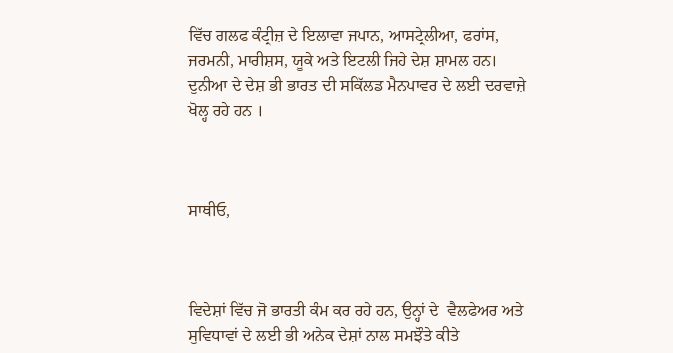ਵਿੱਚ ਗਲਫ ਕੰਟ੍ਰੀਜ਼ ਦੇ ਇਲਾਵਾ ਜਪਾਨ, ਆਸਟ੍ਰੇਲੀਆ, ਫਰਾਂਸ, ਜਰਮਨੀ, ਮਾਰੀਸ਼ਸ, ਯੂਕੇ ਅਤੇ ਇਟਲੀ ਜਿਹੇ ਦੇਸ਼ ਸ਼ਾਮਲ ਹਨ। ਦੁਨੀਆ ਦੇ ਦੇਸ਼ ਭੀ ਭਾਰਤ ਦੀ ਸਕਿੱਲਡ ਮੈਨਪਾਵਰ ਦੇ ਲਈ ਦਰਵਾਜ਼ੇ ਖੋਲ੍ਹ ਰਹੇ ਹਨ ।



ਸਾਥੀਓ,



ਵਿਦੇਸ਼ਾਂ ਵਿੱਚ ਜੋ ਭਾਰਤੀ ਕੰਮ ਕਰ ਰਹੇ ਹਨ, ਉਨ੍ਹਾਂ ਦੇ  ਵੈਲਫੇਅਰ ਅਤੇ ਸੁਵਿਧਾਵਾਂ ਦੇ ਲਈ ਭੀ ਅਨੇਕ ਦੇਸ਼ਾਂ ਨਾਲ ਸਮਝੌਤੇ ਕੀਤੇ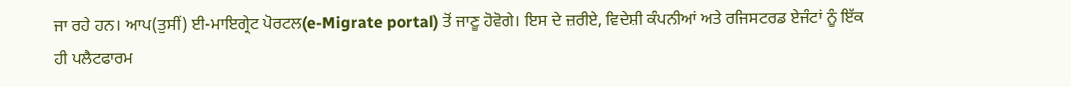ਜਾ ਰਹੇ ਹਨ। ਆਪ(ਤੁਸੀਂ) ਈ-ਮਾਇਗ੍ਰੇਟ ਪੋਰਟਲ(e-Migrate portal) ਤੋਂ ਜਾਣੂ ਹੋਵੋਗੇ। ਇਸ ਦੇ ਜ਼ਰੀਏ, ਵਿਦੇਸ਼ੀ ਕੰਪਨੀਆਂ ਅਤੇ ਰਜਿਸਟਰਡ ਏਜੰਟਾਂ ਨੂੰ ਇੱਕ ਹੀ ਪਲੈਟਫਾਰਮ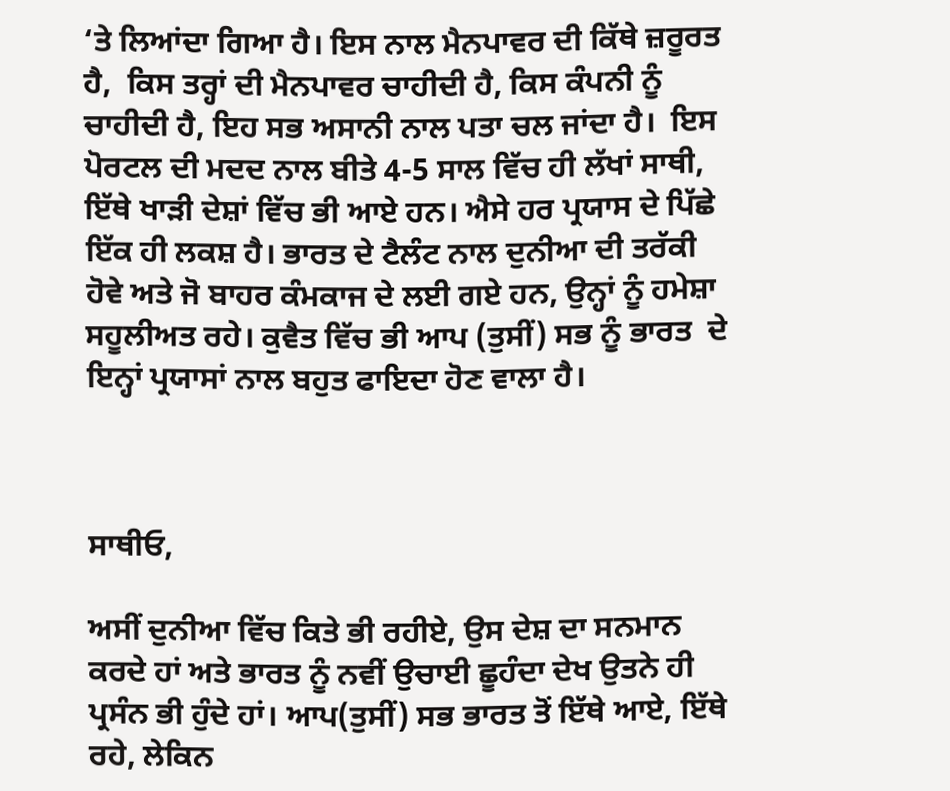‘ਤੇ ਲਿਆਂਦਾ ਗਿਆ ਹੈ। ਇਸ ਨਾਲ ਮੈਨਪਾਵਰ ਦੀ ਕਿੱਥੇ ਜ਼ਰੂਰਤ ਹੈ,  ਕਿਸ ਤਰ੍ਹਾਂ ਦੀ ਮੈਨਪਾਵਰ ਚਾਹੀਦੀ ਹੈ, ਕਿਸ ਕੰਪਨੀ ਨੂੰ ਚਾਹੀਦੀ ਹੈ, ਇਹ ਸਭ ਅਸਾਨੀ ਨਾਲ ਪਤਾ ਚਲ ਜਾਂਦਾ ਹੈ।  ਇਸ ਪੋਰਟਲ ਦੀ ਮਦਦ ਨਾਲ ਬੀਤੇ 4-5 ਸਾਲ ਵਿੱਚ ਹੀ ਲੱਖਾਂ ਸਾਥੀ,  ਇੱਥੇ ਖਾੜੀ ਦੇਸ਼ਾਂ ਵਿੱਚ ਭੀ ਆਏ ਹਨ। ਐਸੇ ਹਰ ਪ੍ਰਯਾਸ ਦੇ ਪਿੱਛੇ ਇੱਕ ਹੀ ਲਕਸ਼ ਹੈ। ਭਾਰਤ ਦੇ ਟੈਲੰਟ ਨਾਲ ਦੁਨੀਆ ਦੀ ਤਰੱਕੀ ਹੋਵੇ ਅਤੇ ਜੋ ਬਾਹਰ ਕੰਮਕਾਜ ਦੇ ਲਈ ਗਏ ਹਨ, ਉਨ੍ਹਾਂ ਨੂੰ ਹਮੇਸ਼ਾ ਸਹੂਲੀਅਤ ਰਹੇ। ਕੁਵੈਤ ਵਿੱਚ ਭੀ ਆਪ (ਤੁਸੀਂ) ਸਭ ਨੂੰ ਭਾਰਤ  ਦੇ ਇਨ੍ਹਾਂ ਪ੍ਰਯਾਸਾਂ ਨਾਲ ਬਹੁਤ ਫਾਇਦਾ ਹੋਣ ਵਾਲਾ ਹੈ।



ਸਾਥੀਓ,

ਅਸੀਂ ਦੁਨੀਆ ਵਿੱਚ ਕਿਤੇ ਭੀ ਰਹੀਏ, ਉਸ ਦੇਸ਼ ਦਾ ਸਨਮਾਨ ਕਰਦੇ ਹਾਂ ਅਤੇ ਭਾਰਤ ਨੂੰ ਨਵੀਂ ਉਚਾਈ ਛੂਹੰਦਾ ਦੇਖ ਉਤਨੇ ਹੀ ਪ੍ਰਸੰਨ ਭੀ ਹੁੰਦੇ ਹਾਂ। ਆਪ(ਤੁਸੀਂ) ਸਭ ਭਾਰਤ ਤੋਂ ਇੱਥੇ ਆਏ, ਇੱਥੇ ਰਹੇ, ਲੇਕਿਨ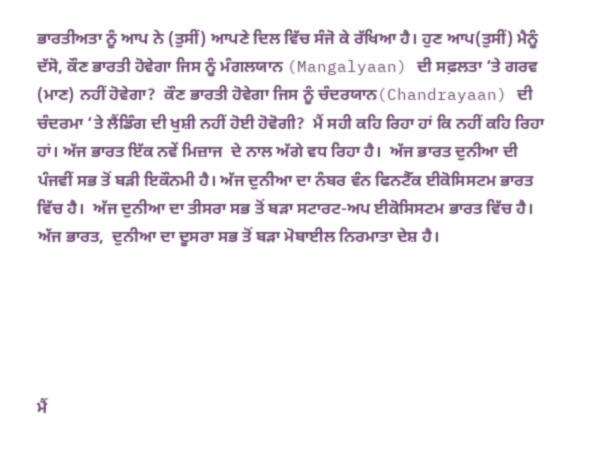ਭਾਰਤੀਅਤਾ ਨੂੰ ਆਪ ਨੇ (ਤੁਸੀਂ) ਆਪਣੇ ਦਿਲ ਵਿੱਚ ਸੰਜੋ ਕੇ ਰੱਖਿਆ ਹੈ। ਹੁਣ ਆਪ(ਤੁਸੀਂ) ਮੈਨੂੰ ਦੱਸੋ, ਕੌਣ ਭਾਰਤੀ ਹੋਵੇਗਾ ਜਿਸ ਨੂੰ ਮੰਗਲਯਾਨ (Mangalyaan) ਦੀ ਸਫ਼ਲਤਾ ‘ਤੇ ਗਰਵ (ਮਾਣ) ਨਹੀਂ ਹੋਵੇਗਾ?  ਕੌਣ ਭਾਰਤੀ ਹੋਵੇਗਾ ਜਿਸ ਨੂੰ ਚੰਦਰਯਾਨ(Chandrayaan) ਦੀ ਚੰਦਰਮਾ ‘ਤੇ ਲੈਂਡਿੰਗ ਦੀ ਖੁਸ਼ੀ ਨਹੀਂ ਹੋਈ ਹੋਵੋਗੀ?  ਮੈਂ ਸਹੀ ਕਹਿ ਰਿਹਾ ਹਾਂ ਕਿ ਨਹੀਂ ਕਹਿ ਰਿਹਾ ਹਾਂ। ਅੱਜ ਭਾਰਤ ਇੱਕ ਨਵੇਂ ਮਿਜ਼ਾਜ  ਦੇ ਨਾਲ ਅੱਗੇ ਵਧ ਰਿਹਾ ਹੈ।  ਅੱਜ ਭਾਰਤ ਦੁਨੀਆ ਦੀ ਪੰਜਵੀਂ ਸਭ ਤੋਂ ਬੜੀ ਇਕੌਨਮੀ ਹੈ। ਅੱਜ ਦੁਨੀਆ ਦਾ ਨੰਬਰ ਵੰਨ ਫਿਨਟੈੱਕ ਈਕੋਸਿਸਟਮ ਭਾਰਤ ਵਿੱਚ ਹੈ।  ਅੱਜ ਦੁਨੀਆ ਦਾ ਤੀਸਰਾ ਸਭ ਤੋਂ ਬੜਾ ਸਟਾਰਟ-ਅਪ ਈਕੋਸਿਸਟਮ ਭਾਰਤ ਵਿੱਚ ਹੈ। ਅੱਜ ਭਾਰਤ,  ਦੁਨੀਆ ਦਾ ਦੂਸਰਾ ਸਭ ਤੋਂ ਬੜਾ ਮੋਬਾਈਲ ਨਿਰਮਾਤਾ ਦੇਸ਼ ਹੈ।





ਮੈਂ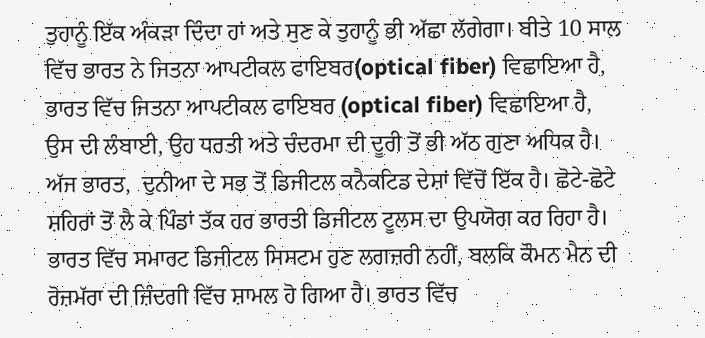ਤੁਹਾਨੂੰ ਇੱਕ ਅੰਕੜਾ ਦਿੰਦਾ ਹਾਂ ਅਤੇ ਸੁਣ ਕੇ ਤੁਹਾਨੂੰ ਭੀ ਅੱਛਾ ਲੱਗੇਗਾ। ਬੀਤੇ 10 ਸਾਲ ਵਿੱਚ ਭਾਰਤ ਨੇ ਜਿਤਨਾ ਆਪਟੀਕਲ ਫਾਇਬਰ(optical fiber) ਵਿਛਾਇਆ ਹੈ, ਭਾਰਤ ਵਿੱਚ ਜਿਤਨਾ ਆਪਟੀਕਲ ਫਾਇਬਰ (optical fiber) ਵਿਛਾਇਆ ਹੈ, ਉਸ ਦੀ ਲੰਬਾਈ, ਉਹ ਧਰਤੀ ਅਤੇ ਚੰਦਰਮਾ ਦੀ ਦੂਰੀ ਤੋਂ ਭੀ ਅੱਠ ਗੁਣਾ ਅਧਿਕ ਹੈ।  ਅੱਜ ਭਾਰਤ,  ਦੁਨੀਆ ਦੇ ਸਭ ਤੋਂ ਡਿਜੀਟਲ ਕਨੈਕਟਿਡ ਦੇਸ਼ਾਂ ਵਿੱਚੋਂ ਇੱਕ ਹੈ। ਛੋਟੇ-ਛੋਟੇ ਸ਼ਹਿਰਾਂ ਤੋਂ ਲੈ ਕੇ ਪਿੰਡਾਂ ਤੱਕ ਹਰ ਭਾਰਤੀ ਡਿਜੀਟਲ ਟੂਲਸ ਦਾ ਉਪਯੋਗ ਕਰ ਰਿਹਾ ਹੈ। ਭਾਰਤ ਵਿੱਚ ਸਮਾਰਟ ਡਿਜੀਟਲ ਸਿਸਟਮ ਹੁਣ ਲਗਜ਼ਰੀ ਨਹੀਂ, ਬਲਕਿ ਕੌਮਨ ਮੈਨ ਦੀ ਰੋਜ਼ਮੱਰਾ ਦੀ ਜ਼ਿੰਦਗੀ ਵਿੱਚ ਸ਼ਾਮਲ ਹੋ ਗਿਆ ਹੈ। ਭਾਰਤ ਵਿੱਚ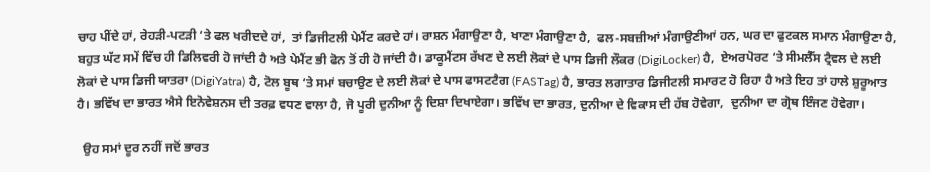ਚਾਹ ਪੀਂਦੇ ਹਾਂ, ਰੇਹੜੀ-ਪਟੜੀ ‘ਤੇ ਫਲ ਖਰੀਦਦੇ ਹਾਂ,  ਤਾਂ ਡਿਜੀਟਲੀ ਪੇਮੈਂਟ ਕਰਦੇ ਹਾਂ। ਰਾਸ਼ਨ ਮੰਗਾਉਣਾ ਹੈ, ਖਾਣਾ ਮੰਗਾਉਣਾ ਹੈ,  ਫਲ-ਸਬਜ਼ੀਆਂ ਮੰਗਾਉਣੀਆਂ ਹਨ, ਘਰ ਦਾ ਫੁਟਕਲ ਸਮਾਨ ਮੰਗਾਉਣਾ ਹੈ,  ਬਹੁਤ ਘੱਟ ਸਮੇਂ ਵਿੱਚ ਹੀ ਡਿਲਿਵਰੀ ਹੋ ਜਾਂਦੀ ਹੈ ਅਤੇ ਪੇਮੈਂਟ ਭੀ ਫੋਨ ਤੋਂ ਹੀ ਹੋ ਜਾਂਦੀ ਹੈ। ਡਾਕੂਮੈਂਟਸ ਰੱਖਣ ਦੇ ਲਈ ਲੋਕਾਂ ਦੇ ਪਾਸ ਡਿਜੀ ਲੌਕਰ (DigiLocker) ਹੈ,  ਏਅਰਪੋਰਟ ‘ਤੇ ਸੀਮਲੈੱਸ ਟ੍ਰੈਵਲ ਦੇ ਲਈ ਲੋਕਾਂ ਦੇ ਪਾਸ ਡਿਜੀ ਯਾਤਰਾ (DigiYatra) ਹੈ, ਟੋਲ ਬੂਥ ‘ਤੇ ਸਮਾਂ ਬਚਾਉਣ ਦੇ ਲਈ ਲੋਕਾਂ ਦੇ ਪਾਸ ਫਾਸਟਟੈਗ (FASTag) ਹੈ, ਭਾਰਤ ਲਗਾਤਾਰ ਡਿਜੀਟਲੀ ਸਮਾਰਟ ਹੋ ਰਿਹਾ ਹੈ ਅਤੇ ਇਹ ਤਾਂ ਹਾਲੇ ਸ਼ੁਰੂਆਤ ਹੈ। ਭਵਿੱਖ ਦਾ ਭਾਰਤ ਐਸੇ ਇਨੋਵੇਸ਼ਨਸ ਦੀ ਤਰਫ਼ ਵਧਣ ਵਾਲਾ ਹੈ, ਜੋ ਪੂਰੀ ਦੁਨੀਆ ਨੂੰ ਦਿਸ਼ਾ ਦਿਖਾਏਗਾ। ਭਵਿੱਖ ਦਾ ਭਾਰਤ, ਦੁਨੀਆ ਦੇ ਵਿਕਾਸ ਦੀ ਹੱਬ ਹੋਵੇਗਾ,  ਦੁਨੀਆ ਦਾ ਗ੍ਰੋਥ ਇੰਜਣ ਹੋਵੇਗਾ।

  ਉਹ ਸਮਾਂ ਦੂਰ ਨਹੀਂ ਜਦੋਂ ਭਾਰਤ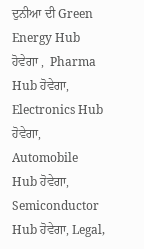ਦੁਨੀਆ ਦੀ Green Energy Hub ਹੋਵੇਗਾ ,  Pharma Hub ਹੋਵੇਗਾ, Electronics Hub ਹੋਵੇਗਾ, Automobile Hub ਹੋਵੇਗਾ,  Semiconductor Hub ਹੋਵੇਗਾ, Legal,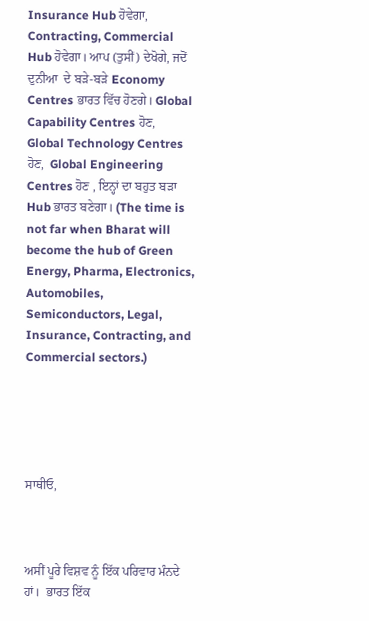Insurance Hub ਹੋਵੇਗਾ, Contracting, Commercial Hub ਹੋਵੇਗਾ। ਆਪ (ਤੁਸੀਂ) ਦੇਖੋਗੇ, ਜਦੋਂ ਦੁਨੀਆ  ਦੇ ਬੜੇ-ਬੜੇ Economy Centres ਭਾਰਤ ਵਿੱਚ ਹੋਣਗੇ। Global Capability Centres ਹੋਣ, Global Technology Centres ਹੋਣ,  Global Engineering Centres ਹੋਣ , ਇਨ੍ਹਾਂ ਦਾ ਬਹੁਤ ਬੜਾ Hub ਭਾਰਤ ਬਣੇਗਾ। (The time is not far when Bharat will become the hub of Green Energy, Pharma, Electronics, Automobiles, Semiconductors, Legal, Insurance, Contracting, and Commercial sectors.)





ਸਾਥੀਓ,



ਅਸੀਂ ਪੂਰੇ ਵਿਸ਼ਵ ਨੂੰ ਇੱਕ ਪਰਿਵਾਰ ਮੰਨਦੇ ਹਾਂ।  ਭਾਰਤ ਇੱਕ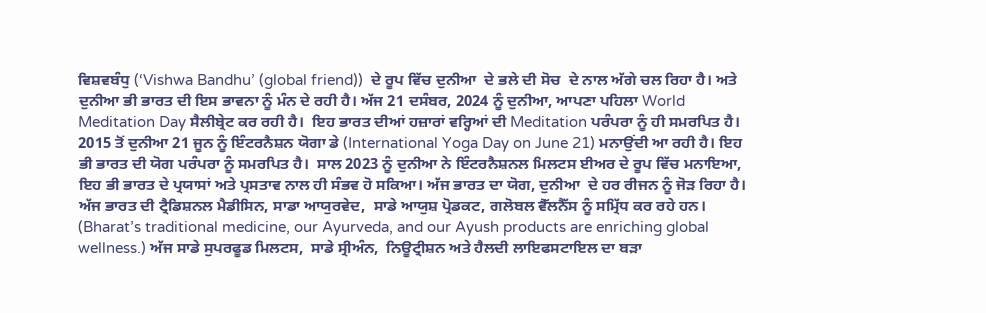ਵਿਸ਼ਵਬੰਧੁ (‘Vishwa Bandhu’ (global friend))  ਦੇ ਰੂਪ ਵਿੱਚ ਦੁਨੀਆ  ਦੇ ਭਲੇ ਦੀ ਸੋਚ  ਦੇ ਨਾਲ ਅੱਗੇ ਚਲ ਰਿਹਾ ਹੈ। ਅਤੇ ਦੁਨੀਆ ਭੀ ਭਾਰਤ ਦੀ ਇਸ ਭਾਵਨਾ ਨੂੰ ਮੰਨ ਦੇ ਰਹੀ ਹੈ। ਅੱਜ 21 ਦਸੰਬਰ, 2024 ਨੂੰ ਦੁਨੀਆ, ਆਪਣਾ ਪਹਿਲਾ World Meditation Day ਸੈਲੀਬ੍ਰੇਟ ਕਰ ਰਹੀ ਹੈ।  ਇਹ ਭਾਰਤ ਦੀਆਂ ਹਜ਼ਾਰਾਂ ਵਰ੍ਹਿਆਂ ਦੀ Meditation ਪਰੰਪਰਾ ਨੂੰ ਹੀ ਸਮਰਪਿਤ ਹੈ।  2015 ਤੋਂ ਦੁਨੀਆ 21 ਜੂਨ ਨੂੰ ਇੰਟਰਨੈਸ਼ਨ ਯੋਗਾ ਡੇ (International Yoga Day on June 21) ਮਨਾਉਂਦੀ ਆ ਰਹੀ ਹੈ। ਇਹ ਭੀ ਭਾਰਤ ਦੀ ਯੋਗ ਪਰੰਪਰਾ ਨੂੰ ਸਮਰਪਿਤ ਹੈ।  ਸਾਲ 2023 ਨੂੰ ਦੁਨੀਆ ਨੇ ਇੰਟਰਨੈਸ਼ਨਲ ਮਿਲਟਸ ਈਅਰ ਦੇ ਰੂਪ ਵਿੱਚ ਮਨਾਇਆ, ਇਹ ਭੀ ਭਾਰਤ ਦੇ ਪ੍ਰਯਾਸਾਂ ਅਤੇ ਪ੍ਰਸਤਾਵ ਨਾਲ ਹੀ ਸੰਭਵ ਹੋ ਸਕਿਆ। ਅੱਜ ਭਾਰਤ ਦਾ ਯੋਗ, ਦੁਨੀਆ  ਦੇ ਹਰ ਰੀਜਨ ਨੂੰ ਜੋੜ ਰਿਹਾ ਹੈ। ਅੱਜ ਭਾਰਤ ਦੀ ਟ੍ਰੈਡਿਸ਼ਨਲ ਮੈਡੀਸਿਨ, ਸਾਡਾ ਆਯੁਰਵੇਦ,  ਸਾਡੇ ਆਯੁਸ਼ ਪ੍ਰੋਡਕਟ, ਗਲੋਬਲ ਵੈੱਲਨੈੱਸ ਨੂੰ ਸਮ੍ਰਿੱਧ ਕਰ ਰਹੇ ਹਨ। (Bharat’s traditional medicine, our Ayurveda, and our Ayush products are enriching global wellness.) ਅੱਜ ਸਾਡੇ ਸੁਪਰਫੂਡ ਮਿਲਟਸ,  ਸਾਡੇ ਸ੍ਰੀਅੰਨ,  ਨਿਊਟ੍ਰੀਸ਼ਨ ਅਤੇ ਹੈਲਦੀ ਲਾਇਫਸਟਾਇਲ ਦਾ ਬੜਾ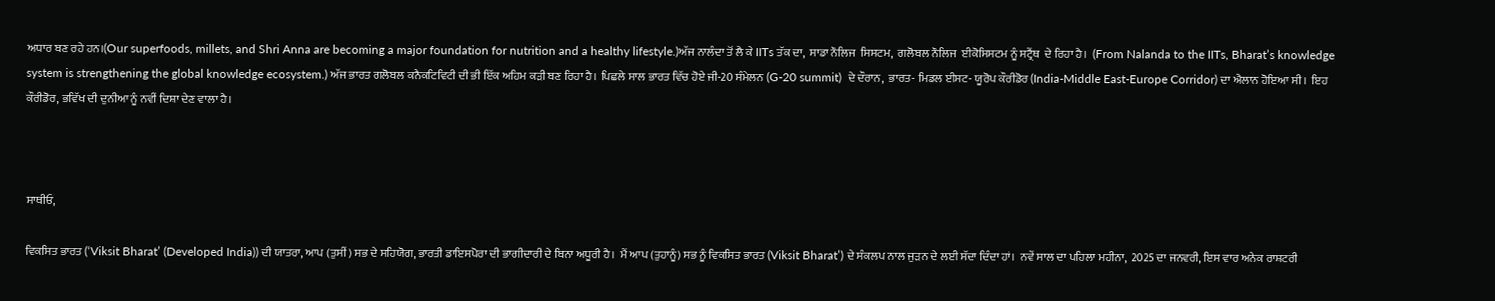ਅਧਾਰ ਬਣ ਰਹੇ ਹਨ।(Our superfoods, millets, and Shri Anna are becoming a major foundation for nutrition and a healthy lifestyle.)ਅੱਜ ਨਾਲੰਦਾ ਤੋਂ ਲੈ ਕੇ IITs ਤੱਕ ਦਾ,  ਸਾਡਾ ਨੌਲਿਜ  ਸਿਸਟਮ,  ਗਲੋਬਲ ਨੌਲਿਜ  ਈਕੋਸਿਸਟਮ ਨੂੰ ਸਟ੍ਰੈਂਥ  ਦੇ ਰਿਹਾ ਹੈ।  (From Nalanda to the IITs, Bharat’s knowledge system is strengthening the global knowledge ecosystem.) ਅੱਜ ਭਾਰਤ ਗਲੋਬਲ ਕਨੈਕਟਿਵਿਟੀ ਦੀ ਭੀ ਇੱਕ ਅਹਿਮ ਕੜੀ ਬਣ ਰਿਹਾ ਹੈ। ਪਿਛਲੇ ਸਾਲ ਭਾਰਤ ਵਿੱਚ ਹੋਏ ਜੀ-20 ਸੰਮੇਲਨ (G-20 summit)  ਦੇ ਦੌਰਾਨ,  ਭਾਰਤ- ਮਿਡਲ ਈਸਟ- ਯੂਰੋਪ ਕੌਰੀਡੋਰ (India-Middle East-Europe Corridor) ਦਾ ਐਲਾਨ ਹੋਇਆ ਸੀ।  ਇਹ ਕੌਰੀਡੋਰ, ਭਵਿੱਖ ਦੀ ਦੁਨੀਆ ਨੂੰ ਨਵੀਂ ਦਿਸ਼ਾ ਦੇਣ ਵਾਲਾ ਹੈ।



ਸਾਥੀਓ,

ਵਿਕਸਿਤ ਭਾਰਤ (‘Viksit Bharat’ (Developed India)) ਦੀ ਯਾਤਰਾ, ਆਪ (ਤੁਸੀਂ) ਸਭ ਦੇ ਸਹਿਯੋਗ, ਭਾਰਤੀ ਡਾਇਸਪੋਰਾ ਦੀ ਭਾਗੀਦਾਰੀ ਦੇ ਬਿਨਾ ਅਧੂਰੀ ਹੈ।  ਮੈਂ ਆਪ (ਤੁਹਾਨੂੰ) ਸਭ ਨੂੰ ਵਿਕਸਿਤ ਭਾਰਤ (Viksit Bharat’) ਦੇ ਸੰਕਲਪ ਨਾਲ ਜੁੜਨ ਦੇ ਲਈ ਸੱਦਾ ਦਿੰਦਾ ਹਾਂ।  ਨਵੇਂ ਸਾਲ ਦਾ ਪਹਿਲਾ ਮਹੀਨਾ,  2025 ਦਾ ਜਨਵਰੀ, ਇਸ ਵਾਰ ਅਨੇਕ ਰਾਸ਼ਟਰੀ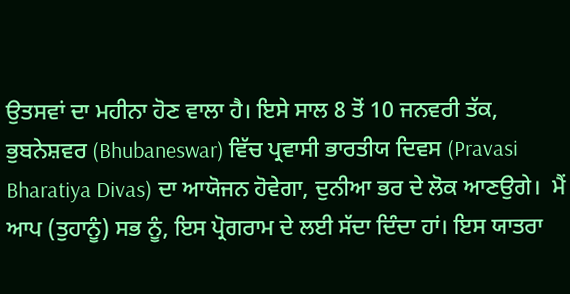ਉਤਸਵਾਂ ਦਾ ਮਹੀਨਾ ਹੋਣ ਵਾਲਾ ਹੈ। ਇਸੇ ਸਾਲ 8 ਤੋਂ 10 ਜਨਵਰੀ ਤੱਕ,  ਭੁਬਨੇਸ਼ਵਰ (Bhubaneswar) ਵਿੱਚ ਪ੍ਰਵਾਸੀ ਭਾਰਤੀਯ ਦਿਵਸ (Pravasi Bharatiya Divas) ਦਾ ਆਯੋਜਨ ਹੋਵੇਗਾ, ਦੁਨੀਆ ਭਰ ਦੇ ਲੋਕ ਆਣਉਗੇ।  ਮੈਂ ਆਪ (ਤੁਹਾਨੂੰ) ਸਭ ਨੂੰ, ਇਸ ਪ੍ਰੋਗਰਾਮ ਦੇ ਲਈ ਸੱਦਾ ਦਿੰਦਾ ਹਾਂ। ਇਸ ਯਾਤਰਾ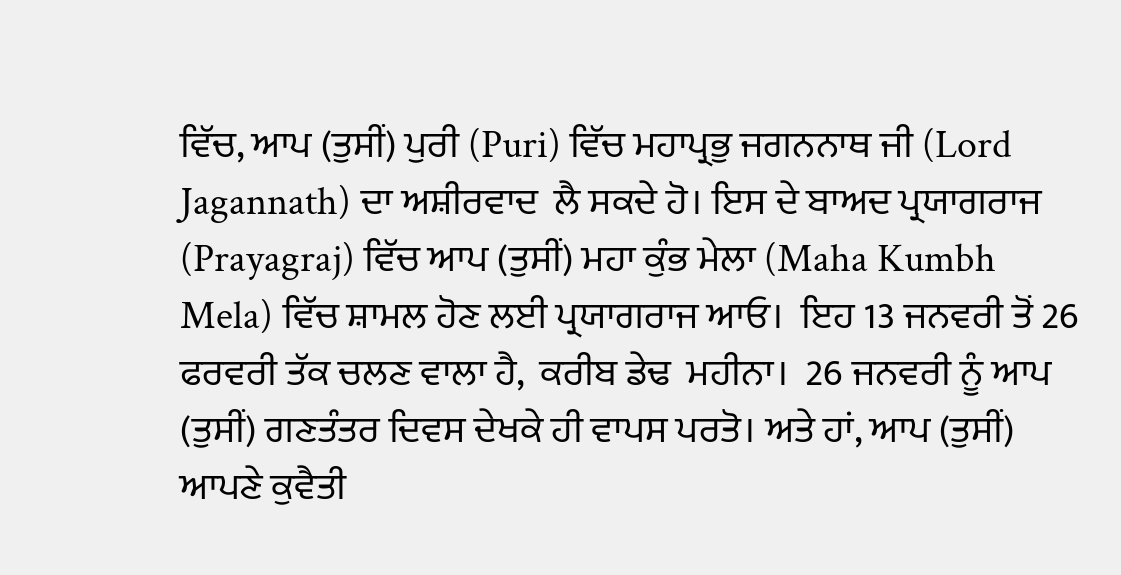ਵਿੱਚ, ਆਪ (ਤੁਸੀਂ) ਪੁਰੀ (Puri) ਵਿੱਚ ਮਹਾਪ੍ਰਭੁ ਜਗਨਨਾਥ ਜੀ (Lord Jagannath) ਦਾ ਅਸ਼ੀਰਵਾਦ  ਲੈ ਸਕਦੇ ਹੋ। ਇਸ ਦੇ ਬਾਅਦ ਪ੍ਰਯਾਗਰਾਜ (Prayagraj) ਵਿੱਚ ਆਪ (ਤੁਸੀਂ) ਮਹਾ ਕੁੰਭ ਮੇਲਾ (Maha Kumbh Mela) ਵਿੱਚ ਸ਼ਾਮਲ ਹੋਣ ਲਈ ਪ੍ਰਯਾਗਰਾਜ ਆਓ।  ਇਹ 13 ਜਨਵਰੀ ਤੋਂ 26 ਫਰਵਰੀ ਤੱਕ ਚਲਣ ਵਾਲਾ ਹੈ,  ਕਰੀਬ ਡੇਢ  ਮਹੀਨਾ।  26 ਜਨਵਰੀ ਨੂੰ ਆਪ (ਤੁਸੀਂ) ਗਣਤੰਤਰ ਦਿਵਸ ਦੇਖਕੇ ਹੀ ਵਾਪਸ ਪਰਤੋ। ਅਤੇ ਹਾਂ, ਆਪ (ਤੁਸੀਂ) ਆਪਣੇ ਕੁਵੈਤੀ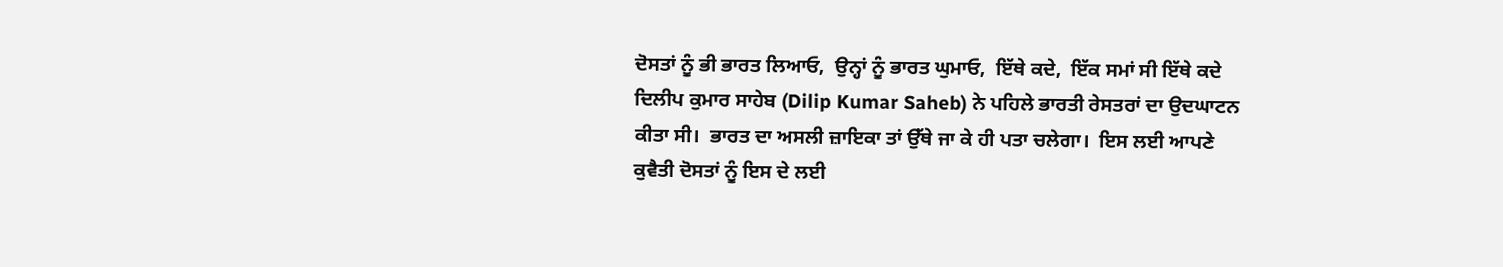ਦੋਸਤਾਂ ਨੂੰ ਭੀ ਭਾਰਤ ਲਿਆਓ,  ਉਨ੍ਹਾਂ ਨੂੰ ਭਾਰਤ ਘੁਮਾਓ,  ਇੱਥੇ ਕਦੇ,  ਇੱਕ ਸਮਾਂ ਸੀ ਇੱਥੇ ਕਦੇ ਦਿਲੀਪ ਕੁਮਾਰ ਸਾਹੇਬ (Dilip Kumar Saheb) ਨੇ ਪਹਿਲੇ ਭਾਰਤੀ ਰੇਸਤਰਾਂ ਦਾ ਉਦਘਾਟਨ ਕੀਤਾ ਸੀ।  ਭਾਰਤ ਦਾ ਅਸਲੀ ਜ਼ਾਇਕਾ ਤਾਂ ਉੱਥੇ ਜਾ ਕੇ ਹੀ ਪਤਾ ਚਲੇਗਾ।  ਇਸ ਲਈ ਆਪਣੇ ਕੁਵੈਤੀ ਦੋਸਤਾਂ ਨੂੰ ਇਸ ਦੇ ਲਈ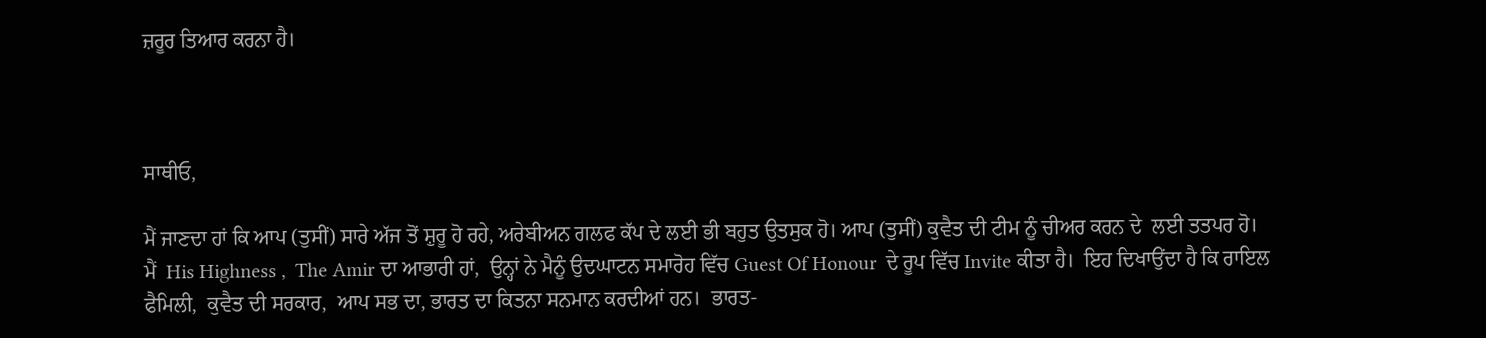ਜ਼ਰੂਰ ਤਿਆਰ ਕਰਨਾ ਹੈ।



ਸਾਥੀਓ,

ਮੈਂ ਜਾਣਦਾ ਹਾਂ ਕਿ ਆਪ (ਤੁਸੀਂ) ਸਾਰੇ ਅੱਜ ਤੋਂ ਸ਼ੁਰੂ ਹੋ ਰਹੇ, ਅਰੇਬੀਅਨ ਗਲਫ ਕੱਪ ਦੇ ਲਈ ਭੀ ਬਹੁਤ ਉਤਸੁਕ ਹੋ। ਆਪ (ਤੁਸੀਂ) ਕੁਵੈਤ ਦੀ ਟੀਮ ਨੂੰ ਚੀਅਰ ਕਰਨ ਦੇ  ਲਈ ਤਤਪਰ ਹੋ।  ਮੈਂ  His Highness ,  The Amir ਦਾ ਆਭਾਰੀ ਹਾਂ,  ਉਨ੍ਹਾਂ ਨੇ ਮੈਨੂੰ ਉਦਘਾਟਨ ਸਮਾਰੋਹ ਵਿੱਚ Guest Of Honour  ਦੇ ਰੂਪ ਵਿੱਚ Invite ਕੀਤਾ ਹੈ।  ਇਹ ਦਿਖਾਉਂਦਾ ਹੈ ਕਿ ਰਾਇਲ ਫੈਮਿਲੀ,  ਕੁਵੈਤ ਦੀ ਸਰਕਾਰ,  ਆਪ ਸਭ ਦਾ, ਭਾਰਤ ਦਾ ਕਿਤਨਾ ਸਨਮਾਨ ਕਰਦੀਆਂ ਹਨ।  ਭਾਰਤ-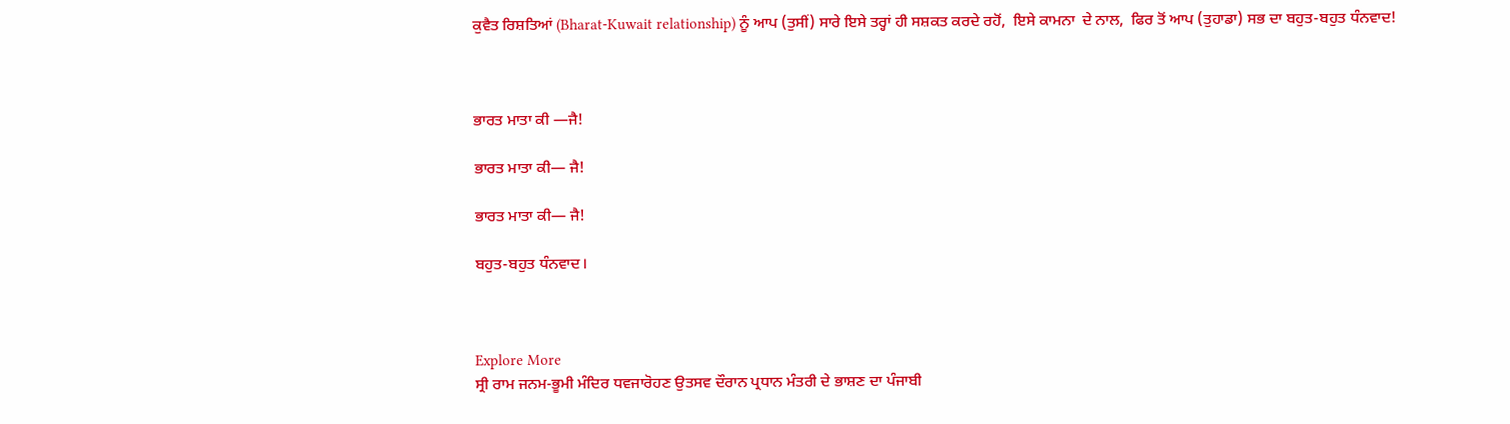ਕੁਵੈਤ ਰਿਸ਼ਤਿਆਂ (Bharat-Kuwait relationship) ਨੂੰ ਆਪ (ਤੁਸੀਂ) ਸਾਰੇ ਇਸੇ ਤਰ੍ਹਾਂ ਹੀ ਸਸ਼ਕਤ ਕਰਦੇ ਰਹੋਂ,  ਇਸੇ ਕਾਮਨਾ  ਦੇ ਨਾਲ,  ਫਿਰ ਤੋਂ ਆਪ (ਤੁਹਾਡਾ) ਸਭ ਦਾ ਬਹੁਤ-ਬਹੁਤ ਧੰਨਵਾਦ!



ਭਾਰਤ ਮਾਤਾ ਕੀ —ਜੈ!

ਭਾਰਤ ਮਾਤਾ ਕੀ— ਜੈ!

ਭਾਰਤ ਮਾਤਾ ਕੀ— ਜੈ!

ਬਹੁਤ-ਬਹੁਤ ਧੰਨਵਾਦ।



Explore More
ਸ੍ਰੀ ਰਾਮ ਜਨਮ-ਭੂਮੀ ਮੰਦਿਰ ਧਵਜਾਰੋਹਣ ਉਤਸਵ ਦੌਰਾਨ ਪ੍ਰਧਾਨ ਮੰਤਰੀ ਦੇ ਭਾਸ਼ਣ ਦਾ ਪੰਜਾਬੀ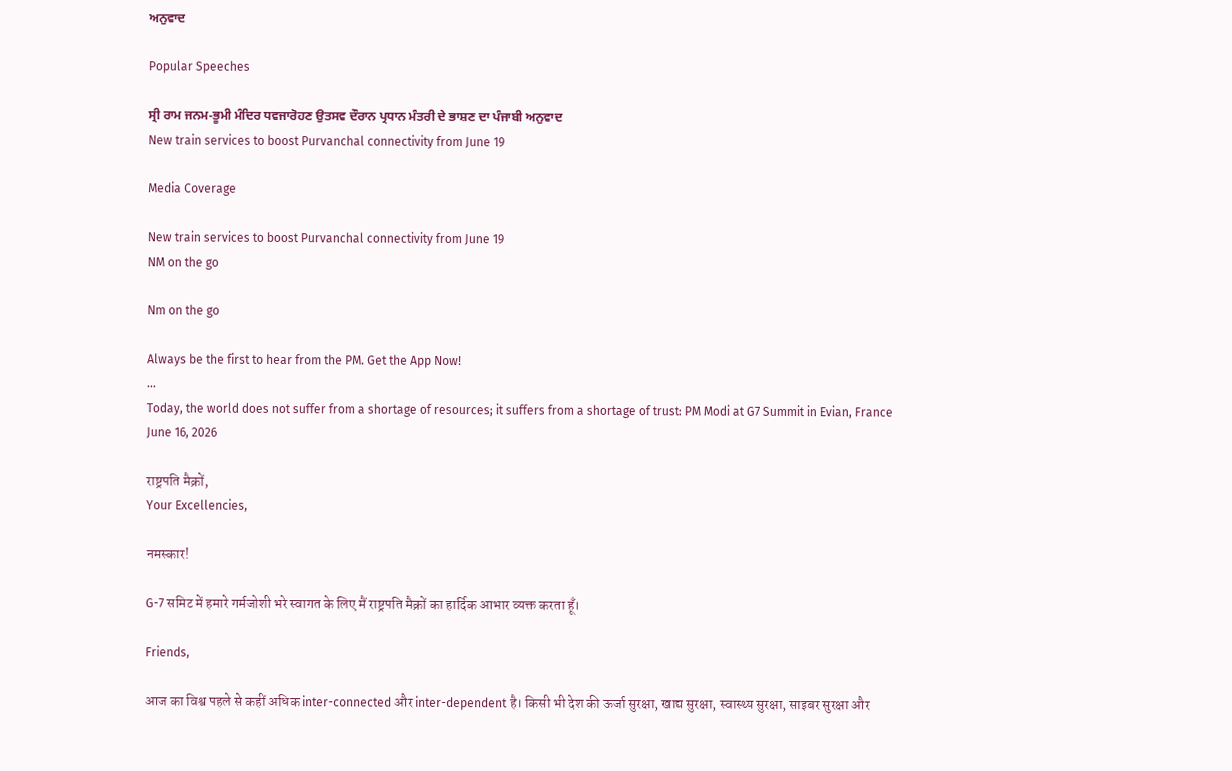ਅਨੁਵਾਦ

Popular Speeches

ਸ੍ਰੀ ਰਾਮ ਜਨਮ-ਭੂਮੀ ਮੰਦਿਰ ਧਵਜਾਰੋਹਣ ਉਤਸਵ ਦੌਰਾਨ ਪ੍ਰਧਾਨ ਮੰਤਰੀ ਦੇ ਭਾਸ਼ਣ ਦਾ ਪੰਜਾਬੀ ਅਨੁਵਾਦ
New train services to boost Purvanchal connectivity from June 19

Media Coverage

New train services to boost Purvanchal connectivity from June 19
NM on the go

Nm on the go

Always be the first to hear from the PM. Get the App Now!
...
Today, the world does not suffer from a shortage of resources; it suffers from a shortage of trust: PM Modi at G7 Summit in Evian, France
June 16, 2026

राष्ट्रपति मैक्रों,
Your Excellencies,

नमस्कार!

G-7 समिट में हमारे गर्मजोशी भरे स्वागत के लिए मैं राष्ट्रपति मैक्रों का हार्दिक आभार व्यक्त करता हूँ।

Friends,

आज का विश्व पहले से कहीं अधिक inter-connected और inter-dependent है। किसी भी देश की ऊर्जा सुरक्षा, खाद्य सुरक्षा, स्वास्थ्य सुरक्षा, साइबर सुरक्षा और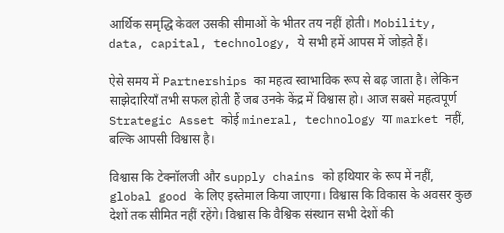आर्थिक समृद्धि केवल उसकी सीमाओं के भीतर तय नहीं होती। Mobility, data, capital, technology, ये सभी हमें आपस में जोड़ते हैं।

ऐसे समय में Partnerships का महत्व स्वाभाविक रूप से बढ़ जाता है। लेकिन साझेदारियाँ तभी सफल होती हैं जब उनके केंद्र में विश्वास हो। आज सबसे महत्वपूर्ण Strategic Asset कोई mineral, technology या market नहीं, बल्कि आपसी विश्वास है।

विश्वास कि टेक्नॉलजी और supply chains को हथियार के रूप में नहीं, global good के लिए इस्तेमाल किया जाएगा। विश्वास कि विकास के अवसर कुछ देशों तक सीमित नहीं रहेंगे। विश्वास कि वैश्विक संस्थान सभी देशों की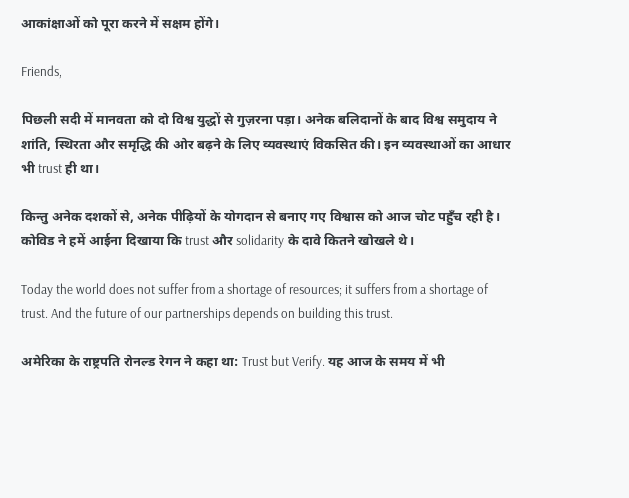आकांक्षाओं को पूरा करने में सक्षम होंगे।

Friends,

पिछली सदी में मानवता को दो विश्व युद्धों से गुज़रना पड़ा। अनेक बलिदानों के बाद विश्व समुदाय ने शांति, स्थिरता और समृद्धि की ओर बढ़ने के लिए व्यवस्थाएं विकसित की। इन व्यवस्थाओं का आधार भी trust ही था।

किन्तु अनेक दशकों से, अनेक पीढ़ियों के योगदान से बनाए गए विश्वास को आज चोट पहुँच रही है। कोविड ने हमें आईना दिखाया कि trust और solidarity के दावे कितने खोखले थे।

Today the world does not suffer from a shortage of resources; it suffers from a shortage of trust. And the future of our partnerships depends on building this trust.

अमेरिका के राष्ट्रपति रोनल्ड रेगन ने कहा था: Trust but Verify. यह आज के समय में भी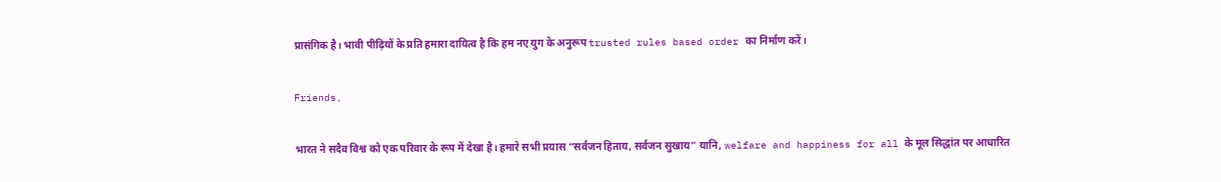प्रासंगिक है। भावी पीढ़ियों के प्रति हमारा दायित्व है कि हम नए युग के अनुरूप trusted rules based order का निर्माण करें।

Friends,

भारत ने सदैव विश्व को एक परिवार के रूप में देखा है। हमारे सभी प्रयास “सर्वजन हिताय, सर्वजन सुखाय” यानि, welfare and happiness for all के मूल सिद्धांत पर आधारित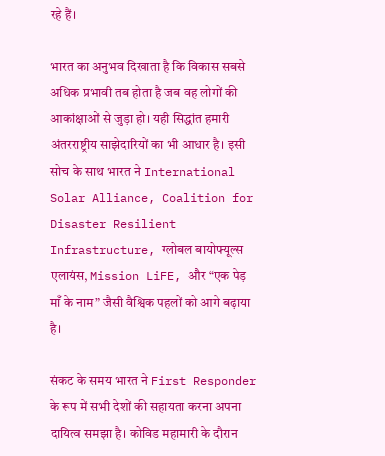रहे हैं।

भारत का अनुभव दिखाता है कि विकास सबसे अधिक प्रभावी तब होता है जब वह लोगों की आकांक्षाओं से जुड़ा हो। यही सिद्धांत हमारी अंतरराष्ट्रीय साझेदारियों का भी आधार है। इसी सोच के साथ भारत ने International Solar Alliance, Coalition for Disaster Resilient Infrastructure, ग्लोबल बायोफ्यूल्स एलायंस, Mission LiFE, और “एक पेड़ माँ के नाम” जैसी वैश्विक पहलों को आगे बढ़ाया है।

संकट के समय भारत ने First Responder के रूप में सभी देशों की सहायता करना अपना दायित्व समझा है। कोविड महामारी के दौरान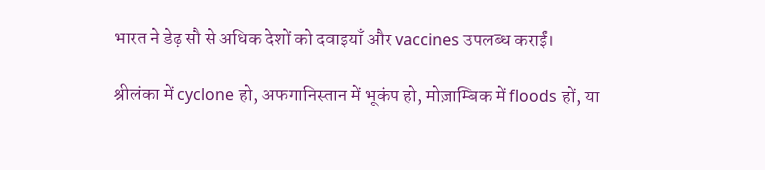भारत ने डेढ़ सौ से अधिक देशों को दवाइयाँ और vaccines उपलब्ध कराईं।

श्रीलंका में cyclone हो, अफगानिस्तान में भूकंप हो, मोज़ाम्बिक में floods हों, या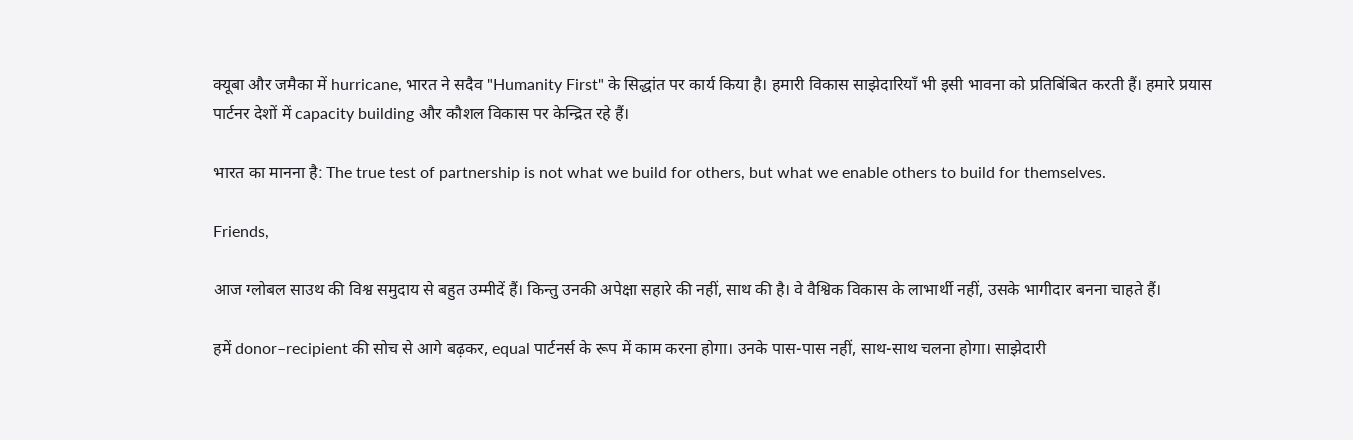क्यूबा और जमैका में hurricane, भारत ने सदैव "Humanity First" के सिद्धांत पर कार्य किया है। हमारी विकास साझेदारियाँ भी इसी भावना को प्रतिबिंबित करती हैं। हमारे प्रयास पार्टनर देशों में capacity building और कौशल विकास पर केन्द्रित रहे हैं।

भारत का मानना है: The true test of partnership is not what we build for others, but what we enable others to build for themselves.

Friends,

आज ग्लोबल साउथ की विश्व समुदाय से बहुत उम्मीदें हैं। किन्तु उनकी अपेक्षा सहारे की नहीं, साथ की है। वे वैश्विक विकास के लाभार्थी नहीं, उसके भागीदार बनना चाहते हैं।

हमें donor–recipient की सोच से आगे बढ़कर, equal पार्टनर्स के रूप में काम करना होगा। उनके पास-पास नहीं, साथ-साथ चलना होगा। साझेदारी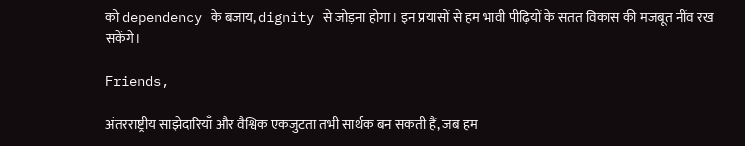को dependency के बजाय, dignity से जोड़ना होगा। इन प्रयासों से हम भावी पीढ़ियों के सतत विकास की मजबूत नींव रख सकेंगे।

Friends,

अंतरराष्ट्रीय साझेदारियाँ और वैश्विक एकजुटता तभी सार्थक बन सकती हैं, जब हम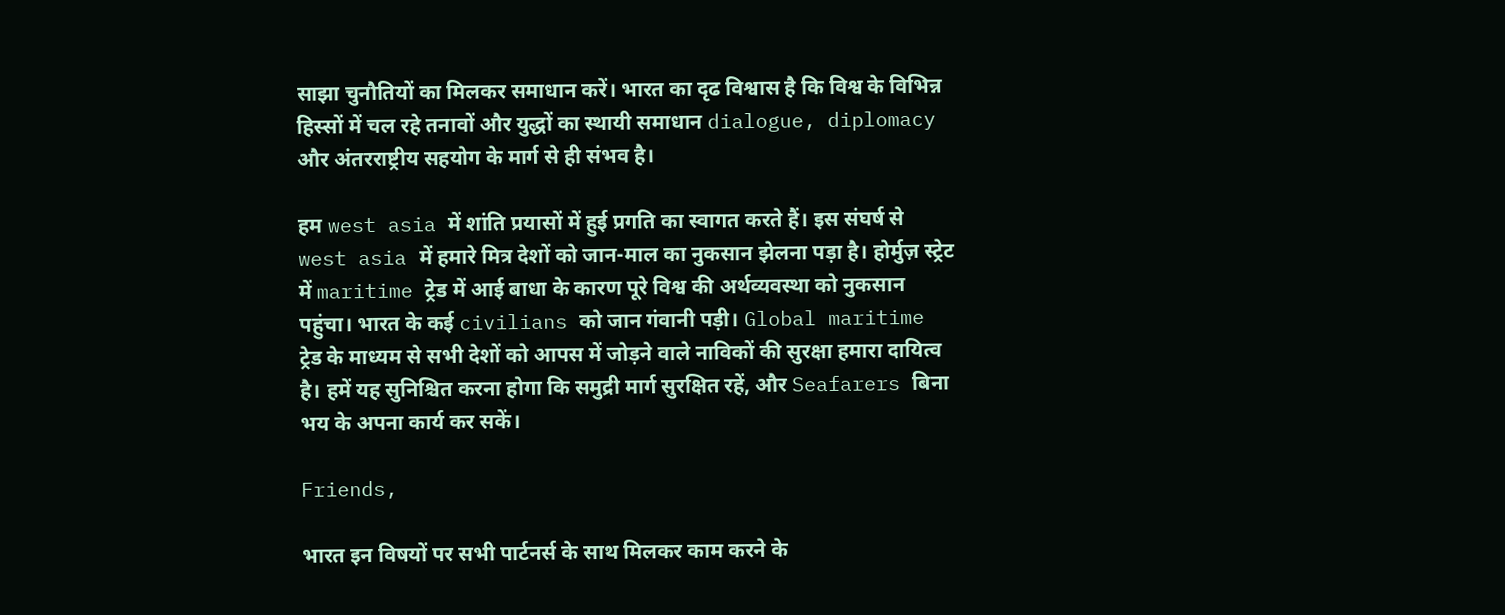साझा चुनौतियों का मिलकर समाधान करें। भारत का दृढ विश्वास है कि विश्व के विभिन्न हिस्सों में चल रहे तनावों और युद्धों का स्थायी समाधान dialogue, diplomacy और अंतरराष्ट्रीय सहयोग के मार्ग से ही संभव है।

हम west asia में शांति प्रयासों में हुई प्रगति का स्वागत करते हैं। इस संघर्ष से west asia में हमारे मित्र देशों को जान-माल का नुकसान झेलना पड़ा है। होर्मुज़ स्ट्रेट में maritime ट्रेड में आई बाधा के कारण पूरे विश्व की अर्थव्यवस्था को नुकसान पहुंचा। भारत के कई civilians को जान गंवानी पड़ी। Global maritime ट्रेड के माध्यम से सभी देशों को आपस में जोड़ने वाले नाविकों की सुरक्षा हमारा दायित्व है। हमें यह सुनिश्चित करना होगा कि समुद्री मार्ग सुरक्षित रहें, और Seafarers बिना भय के अपना कार्य कर सकें।

Friends,

भारत इन विषयों पर सभी पार्टनर्स के साथ मिलकर काम करने के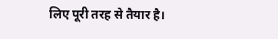लिए पूरी तरह से तैयार है।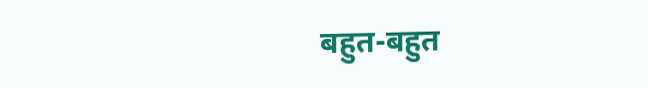बहुत-बहुत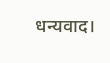धन्यवाद।